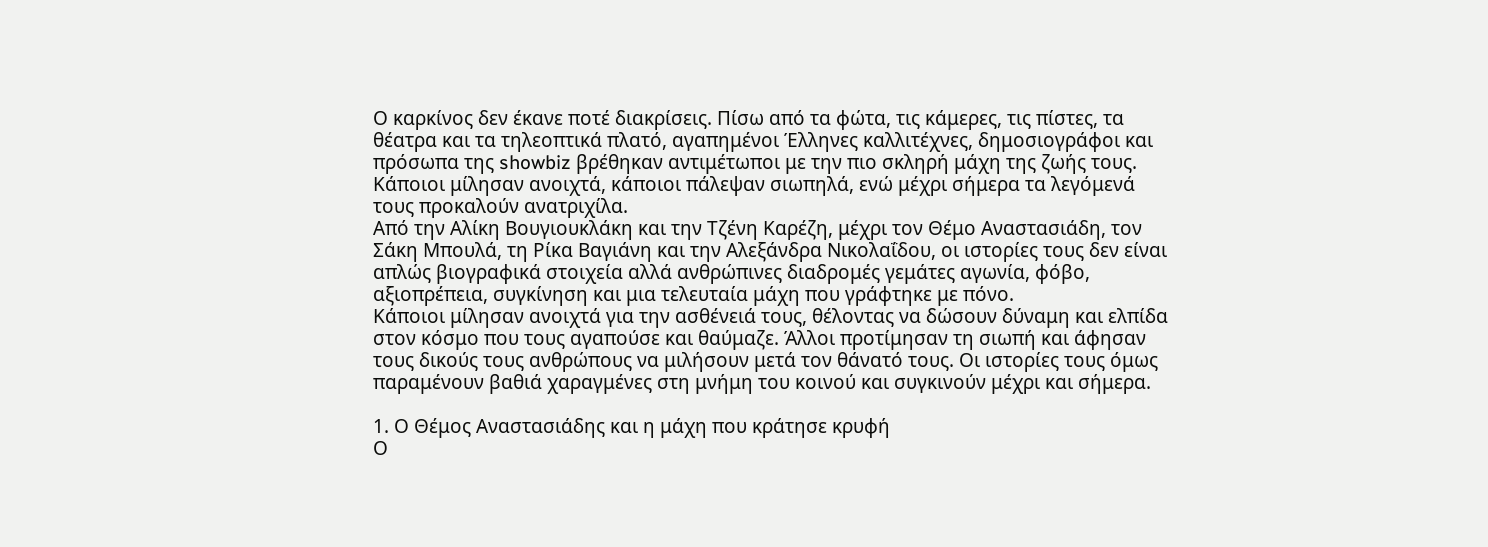Ο καρκίνος δεν έκανε ποτέ διακρίσεις. Πίσω από τα φώτα, τις κάμερες, τις πίστες, τα θέατρα και τα τηλεοπτικά πλατό, αγαπημένοι Έλληνες καλλιτέχνες, δημοσιογράφοι και πρόσωπα της showbiz βρέθηκαν αντιμέτωποι με την πιο σκληρή μάχη της ζωής τους. Κάποιοι μίλησαν ανοιχτά, κάποιοι πάλεψαν σιωπηλά, ενώ μέχρι σήμερα τα λεγόμενά τους προκαλούν ανατριχίλα.
Από την Αλίκη Βουγιουκλάκη και την Τζένη Καρέζη, μέχρι τον Θέμο Αναστασιάδη, τον Σάκη Μπουλά, τη Ρίκα Βαγιάνη και την Αλεξάνδρα Νικολαΐδου, οι ιστορίες τους δεν είναι απλώς βιογραφικά στοιχεία αλλά ανθρώπινες διαδρομές γεμάτες αγωνία, φόβο, αξιοπρέπεια, συγκίνηση και μια τελευταία μάχη που γράφτηκε με πόνο.
Κάποιοι μίλησαν ανοιχτά για την ασθένειά τους, θέλοντας να δώσουν δύναμη και ελπίδα στον κόσμο που τους αγαπούσε και θαύμαζε. Άλλοι προτίμησαν τη σιωπή και άφησαν τους δικούς τους ανθρώπους να μιλήσουν μετά τον θάνατό τους. Οι ιστορίες τους όμως παραμένουν βαθιά χαραγμένες στη μνήμη του κοινού και συγκινούν μέχρι και σήμερα.

1. Ο Θέμος Αναστασιάδης και η μάχη που κράτησε κρυφή
Ο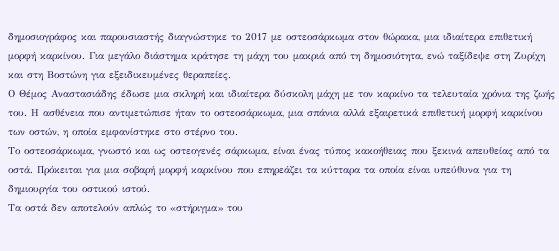δημοσιογράφος και παρουσιαστής διαγνώστηκε το 2017 με οστεοσάρκωμα στον θώρακα, μια ιδιαίτερα επιθετική μορφή καρκίνου. Για μεγάλο διάστημα κράτησε τη μάχη του μακριά από τη δημοσιότητα, ενώ ταξίδεψε στη Ζυρίχη και στη Βοστώνη για εξειδικευμένες θεραπείες.
Ο Θέμος Αναστασιάδης έδωσε μια σκληρή και ιδιαίτερα δύσκολη μάχη με τον καρκίνο τα τελευταία χρόνια της ζωής του. Η ασθένεια που αντιμετώπισε ήταν το οστεοσάρκωμα, μια σπάνια αλλά εξαιρετικά επιθετική μορφή καρκίνου των οστών, η οποία εμφανίστηκε στο στέρνο του.
Το οστεοσάρκωμα, γνωστό και ως οστεογενές σάρκωμα, είναι ένας τύπος κακοήθειας που ξεκινά απευθείας από τα οστά. Πρόκειται για μια σοβαρή μορφή καρκίνου που επηρεάζει τα κύτταρα τα οποία είναι υπεύθυνα για τη δημιουργία του οστικού ιστού.
Τα οστά δεν αποτελούν απλώς το «στήριγμα» του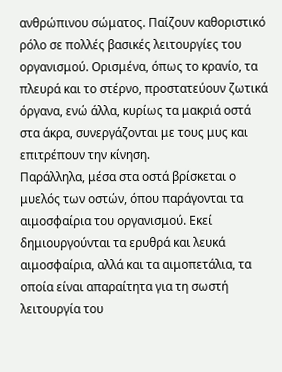ανθρώπινου σώματος. Παίζουν καθοριστικό ρόλο σε πολλές βασικές λειτουργίες του οργανισμού. Ορισμένα, όπως το κρανίο, τα πλευρά και το στέρνο, προστατεύουν ζωτικά όργανα, ενώ άλλα, κυρίως τα μακριά οστά στα άκρα, συνεργάζονται με τους μυς και επιτρέπουν την κίνηση.
Παράλληλα, μέσα στα οστά βρίσκεται ο μυελός των οστών, όπου παράγονται τα αιμοσφαίρια του οργανισμού. Εκεί δημιουργούνται τα ερυθρά και λευκά αιμοσφαίρια, αλλά και τα αιμοπετάλια, τα οποία είναι απαραίτητα για τη σωστή λειτουργία του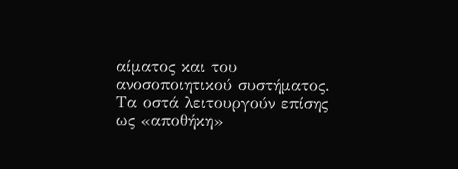αίματος και του ανοσοποιητικού συστήματος.
Τα οστά λειτουργούν επίσης ως «αποθήκη»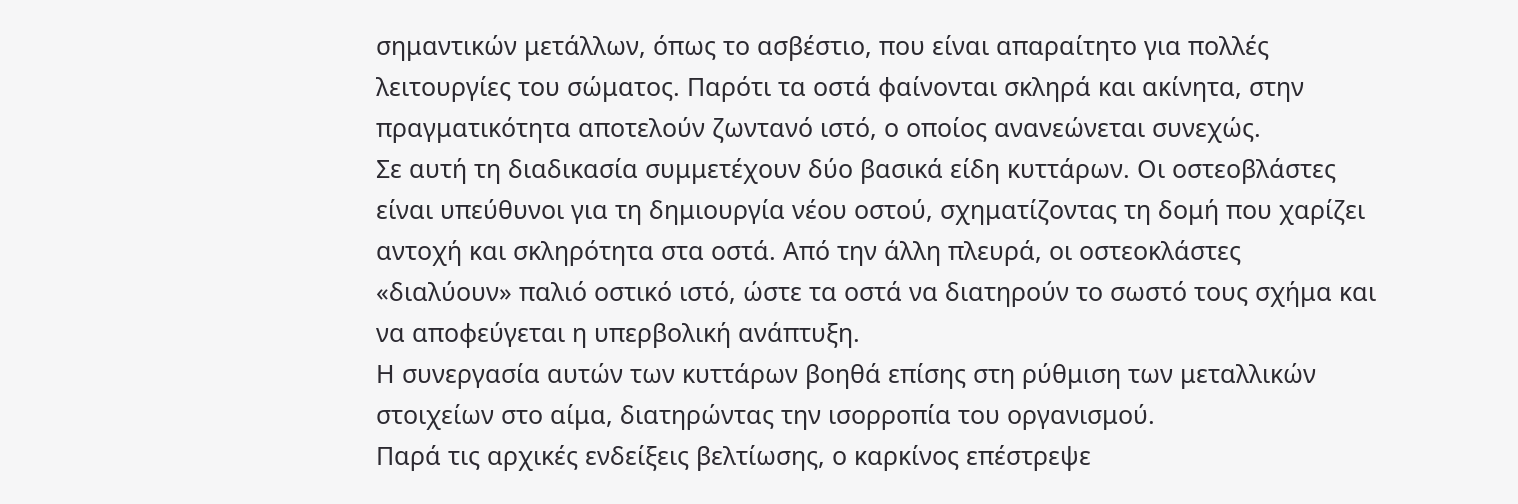σημαντικών μετάλλων, όπως το ασβέστιο, που είναι απαραίτητο για πολλές λειτουργίες του σώματος. Παρότι τα οστά φαίνονται σκληρά και ακίνητα, στην πραγματικότητα αποτελούν ζωντανό ιστό, ο οποίος ανανεώνεται συνεχώς.
Σε αυτή τη διαδικασία συμμετέχουν δύο βασικά είδη κυττάρων. Οι οστεοβλάστες είναι υπεύθυνοι για τη δημιουργία νέου οστού, σχηματίζοντας τη δομή που χαρίζει αντοχή και σκληρότητα στα οστά. Από την άλλη πλευρά, οι οστεοκλάστες «διαλύουν» παλιό οστικό ιστό, ώστε τα οστά να διατηρούν το σωστό τους σχήμα και να αποφεύγεται η υπερβολική ανάπτυξη.
Η συνεργασία αυτών των κυττάρων βοηθά επίσης στη ρύθμιση των μεταλλικών στοιχείων στο αίμα, διατηρώντας την ισορροπία του οργανισμού.
Παρά τις αρχικές ενδείξεις βελτίωσης, ο καρκίνος επέστρεψε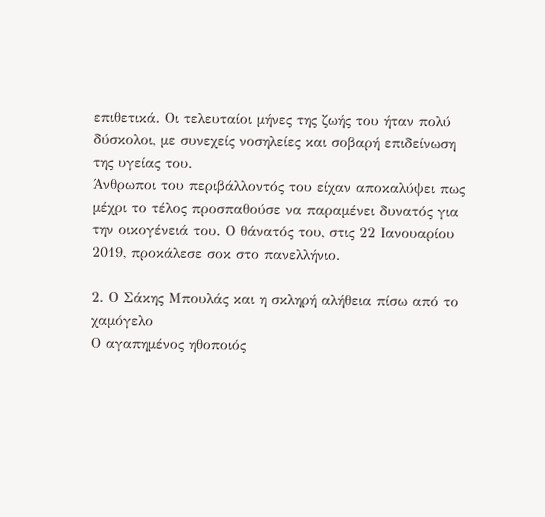επιθετικά. Οι τελευταίοι μήνες της ζωής του ήταν πολύ δύσκολοι, με συνεχείς νοσηλείες και σοβαρή επιδείνωση της υγείας του.
Άνθρωποι του περιβάλλοντός του είχαν αποκαλύψει πως μέχρι το τέλος προσπαθούσε να παραμένει δυνατός για την οικογένειά του. Ο θάνατός του, στις 22 Ιανουαρίου 2019, προκάλεσε σοκ στο πανελλήνιο.

2. Ο Σάκης Μπουλάς και η σκληρή αλήθεια πίσω από το χαμόγελο
Ο αγαπημένος ηθοποιός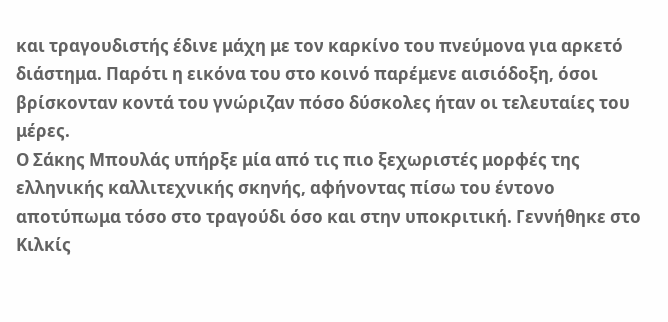και τραγουδιστής έδινε μάχη με τον καρκίνο του πνεύμονα για αρκετό διάστημα. Παρότι η εικόνα του στο κοινό παρέμενε αισιόδοξη, όσοι βρίσκονταν κοντά του γνώριζαν πόσο δύσκολες ήταν οι τελευταίες του μέρες.
Ο Σάκης Μπουλάς υπήρξε μία από τις πιο ξεχωριστές μορφές της ελληνικής καλλιτεχνικής σκηνής, αφήνοντας πίσω του έντονο αποτύπωμα τόσο στο τραγούδι όσο και στην υποκριτική. Γεννήθηκε στο Κιλκίς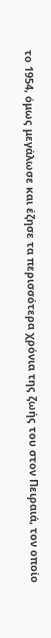το 1954, όμως μεγάλωσε και έζησε τα περισσότερα χρόνια της ζωής του στον Πειραιά, τον οποίο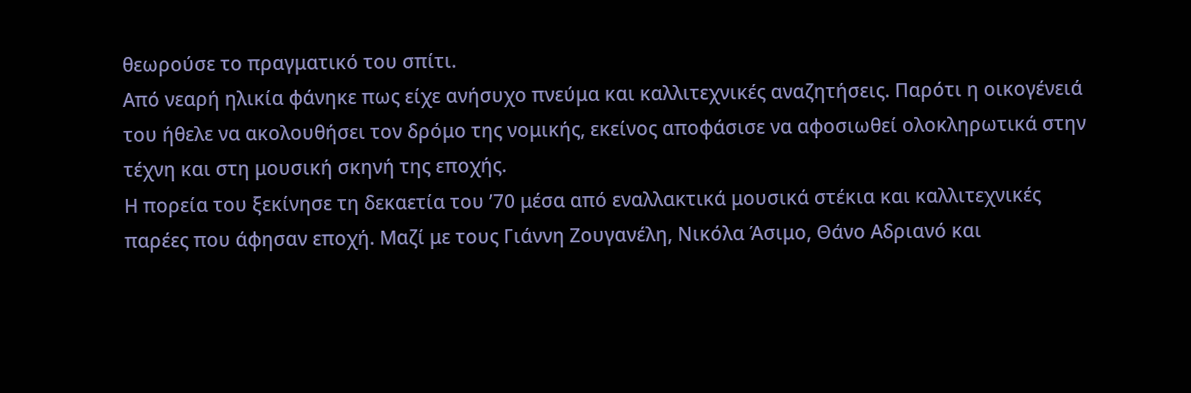θεωρούσε το πραγματικό του σπίτι.
Από νεαρή ηλικία φάνηκε πως είχε ανήσυχο πνεύμα και καλλιτεχνικές αναζητήσεις. Παρότι η οικογένειά του ήθελε να ακολουθήσει τον δρόμο της νομικής, εκείνος αποφάσισε να αφοσιωθεί ολοκληρωτικά στην τέχνη και στη μουσική σκηνή της εποχής.
Η πορεία του ξεκίνησε τη δεκαετία του ’70 μέσα από εναλλακτικά μουσικά στέκια και καλλιτεχνικές παρέες που άφησαν εποχή. Μαζί με τους Γιάννη Ζουγανέλη, Νικόλα Άσιμο, Θάνο Αδριανό και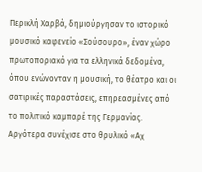Περικλή Χαρβά, δημιούργησαν το ιστορικό μουσικό καφενείο «Σούσουρο», έναν χώρο πρωτοποριακό για τα ελληνικά δεδομένα, όπου ενώνονταν η μουσική, το θέατρο και οι σατιρικές παραστάσεις, επηρεασμένες από το πολιτικό καμπαρέ της Γερμανίας.
Αργότερα συνέχισε στο θρυλικό «Αχ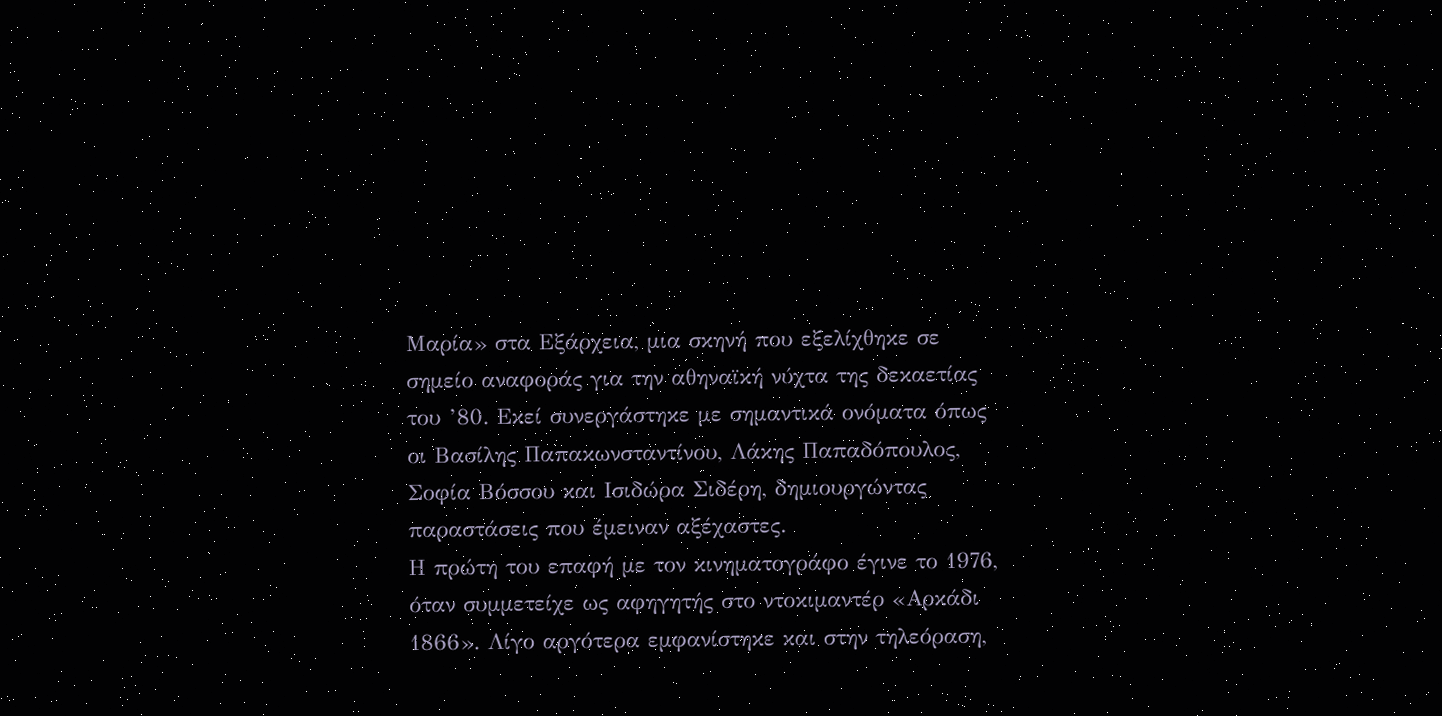Μαρία» στα Εξάρχεια, μια σκηνή που εξελίχθηκε σε σημείο αναφοράς για την αθηναϊκή νύχτα της δεκαετίας του ’80. Εκεί συνεργάστηκε με σημαντικά ονόματα όπως οι Βασίλης Παπακωνσταντίνου, Λάκης Παπαδόπουλος, Σοφία Βόσσου και Ισιδώρα Σιδέρη, δημιουργώντας παραστάσεις που έμειναν αξέχαστες.
Η πρώτη του επαφή με τον κινηματογράφο έγινε το 1976, όταν συμμετείχε ως αφηγητής στο ντοκιμαντέρ «Αρκάδι 1866». Λίγο αργότερα εμφανίστηκε και στην τηλεόραση,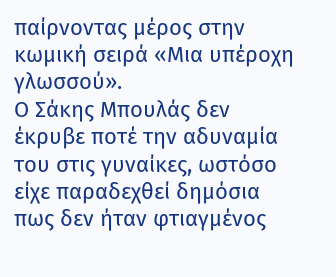παίρνοντας μέρος στην κωμική σειρά «Μια υπέροχη γλωσσού».
Ο Σάκης Μπουλάς δεν έκρυβε ποτέ την αδυναμία του στις γυναίκες, ωστόσο είχε παραδεχθεί δημόσια πως δεν ήταν φτιαγμένος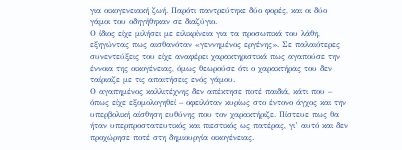για οικογενειακή ζωή. Παρότι παντρεύτηκε δύο φορές, και οι δύο γάμοι του οδηγήθηκαν σε διαζύγιο.
Ο ίδιος είχε μιλήσει με ειλικρίνεια για τα προσωπικά του λάθη, εξηγώντας πως αισθανόταν «γεννημένος εργένης». Σε παλαιότερες συνεντεύξεις του είχε αναφέρει χαρακτηριστικά πως αγαπούσε την έννοια της οικογένειας, όμως θεωρούσε ότι ο χαρακτήρας του δεν ταίριαζε με τις απαιτήσεις ενός γάμου.
Ο αγαπημένος καλλιτέχνης δεν απέκτησε ποτέ παιδιά, κάτι που – όπως είχε εξομολογηθεί – οφειλόταν κυρίως στο έντονο άγχος και την υπερβολική αίσθηση ευθύνης που τον χαρακτήριζε. Πίστευε πως θα ήταν υπερπροστατευτικός και πιεστικός ως πατέρας, γι’ αυτό και δεν προχώρησε ποτέ στη δημιουργία οικογένειας.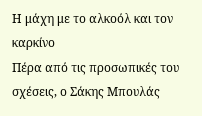Η μάχη με το αλκοόλ και τον καρκίνο
Πέρα από τις προσωπικές του σχέσεις, ο Σάκης Μπουλάς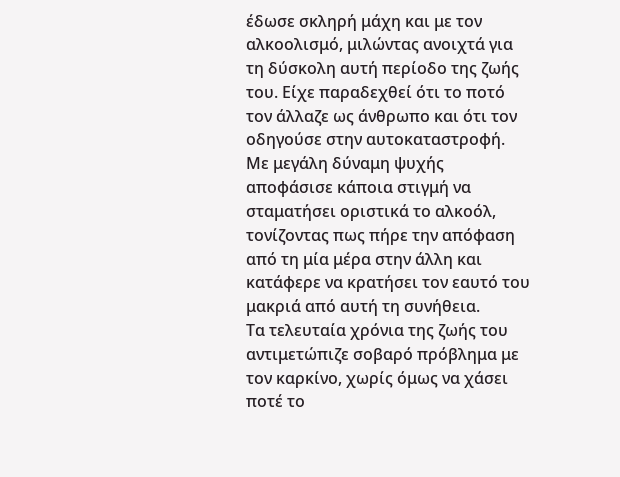έδωσε σκληρή μάχη και με τον αλκοολισμό, μιλώντας ανοιχτά για τη δύσκολη αυτή περίοδο της ζωής του. Είχε παραδεχθεί ότι το ποτό τον άλλαζε ως άνθρωπο και ότι τον οδηγούσε στην αυτοκαταστροφή.
Με μεγάλη δύναμη ψυχής αποφάσισε κάποια στιγμή να σταματήσει οριστικά το αλκοόλ, τονίζοντας πως πήρε την απόφαση από τη μία μέρα στην άλλη και κατάφερε να κρατήσει τον εαυτό του μακριά από αυτή τη συνήθεια.
Τα τελευταία χρόνια της ζωής του αντιμετώπιζε σοβαρό πρόβλημα με τον καρκίνο, χωρίς όμως να χάσει ποτέ το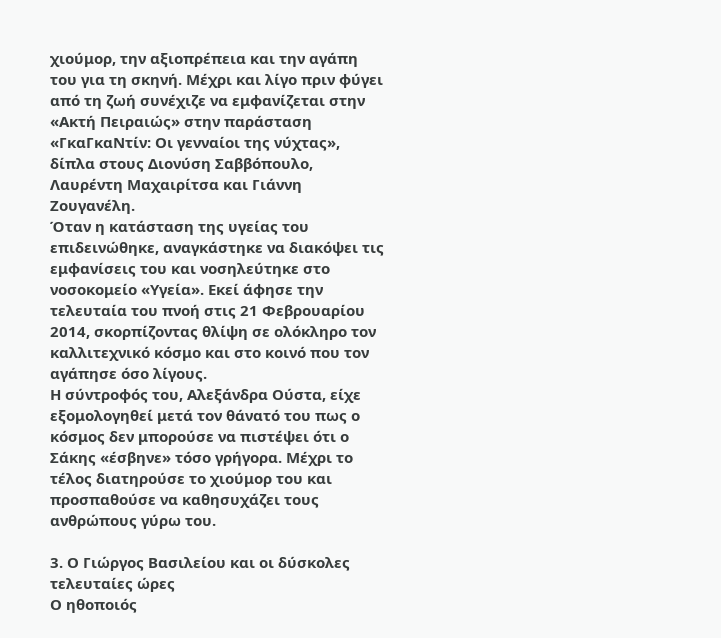χιούμορ, την αξιοπρέπεια και την αγάπη του για τη σκηνή. Μέχρι και λίγο πριν φύγει από τη ζωή συνέχιζε να εμφανίζεται στην «Ακτή Πειραιώς» στην παράσταση «ΓκαΓκαΝτίν: Οι γενναίοι της νύχτας», δίπλα στους Διονύση Σαββόπουλο, Λαυρέντη Μαχαιρίτσα και Γιάννη Ζουγανέλη.
Όταν η κατάσταση της υγείας του επιδεινώθηκε, αναγκάστηκε να διακόψει τις εμφανίσεις του και νοσηλεύτηκε στο νοσοκομείο «Υγεία». Εκεί άφησε την τελευταία του πνοή στις 21 Φεβρουαρίου 2014, σκορπίζοντας θλίψη σε ολόκληρο τον καλλιτεχνικό κόσμο και στο κοινό που τον αγάπησε όσο λίγους.
Η σύντροφός του, Αλεξάνδρα Ούστα, είχε εξομολογηθεί μετά τον θάνατό του πως ο κόσμος δεν μπορούσε να πιστέψει ότι ο Σάκης «έσβηνε» τόσο γρήγορα. Μέχρι το τέλος διατηρούσε το χιούμορ του και προσπαθούσε να καθησυχάζει τους ανθρώπους γύρω του.

3. Ο Γιώργος Βασιλείου και οι δύσκολες τελευταίες ώρες
Ο ηθοποιός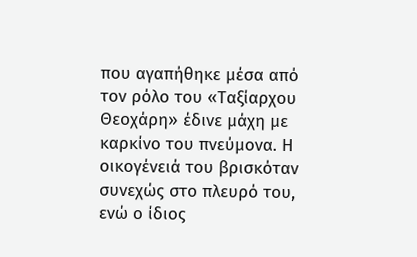που αγαπήθηκε μέσα από τον ρόλο του «Ταξίαρχου Θεοχάρη» έδινε μάχη με καρκίνο του πνεύμονα. Η οικογένειά του βρισκόταν συνεχώς στο πλευρό του, ενώ ο ίδιος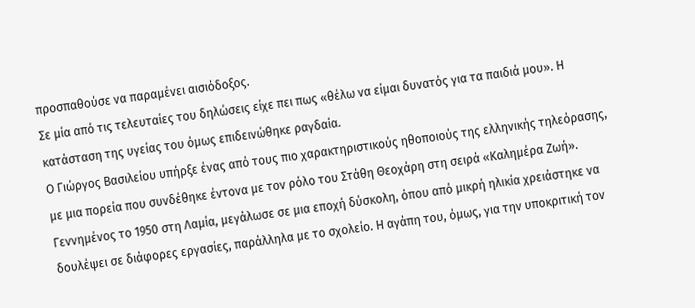προσπαθούσε να παραμένει αισιόδοξος.
Σε μία από τις τελευταίες του δηλώσεις είχε πει πως «θέλω να είμαι δυνατός για τα παιδιά μου». Η κατάσταση της υγείας του όμως επιδεινώθηκε ραγδαία.
Ο Γιώργος Βασιλείου υπήρξε ένας από τους πιο χαρακτηριστικούς ηθοποιούς της ελληνικής τηλεόρασης, με μια πορεία που συνδέθηκε έντονα με τον ρόλο του Στάθη Θεοχάρη στη σειρά «Καλημέρα Ζωή». Γεννημένος το 1950 στη Λαμία, μεγάλωσε σε μια εποχή δύσκολη, όπου από μικρή ηλικία χρειάστηκε να δουλέψει σε διάφορες εργασίες, παράλληλα με το σχολείο. Η αγάπη του, όμως, για την υποκριτική τον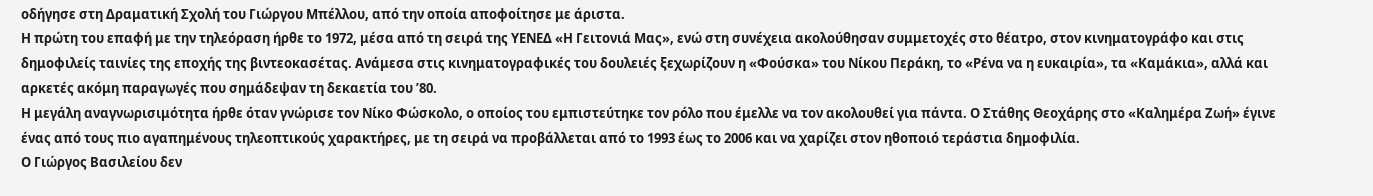οδήγησε στη Δραματική Σχολή του Γιώργου Μπέλλου, από την οποία αποφοίτησε με άριστα.
Η πρώτη του επαφή με την τηλεόραση ήρθε το 1972, μέσα από τη σειρά της ΥΕΝΕΔ «Η Γειτονιά Μας», ενώ στη συνέχεια ακολούθησαν συμμετοχές στο θέατρο, στον κινηματογράφο και στις δημοφιλείς ταινίες της εποχής της βιντεοκασέτας. Ανάμεσα στις κινηματογραφικές του δουλειές ξεχωρίζουν η «Φούσκα» του Νίκου Περάκη, το «Ρένα να η ευκαιρία», τα «Καμάκια», αλλά και αρκετές ακόμη παραγωγές που σημάδεψαν τη δεκαετία του ’80.
Η μεγάλη αναγνωρισιμότητα ήρθε όταν γνώρισε τον Νίκο Φώσκολο, ο οποίος του εμπιστεύτηκε τον ρόλο που έμελλε να τον ακολουθεί για πάντα. Ο Στάθης Θεοχάρης στο «Καλημέρα Ζωή» έγινε ένας από τους πιο αγαπημένους τηλεοπτικούς χαρακτήρες, με τη σειρά να προβάλλεται από το 1993 έως το 2006 και να χαρίζει στον ηθοποιό τεράστια δημοφιλία.
Ο Γιώργος Βασιλείου δεν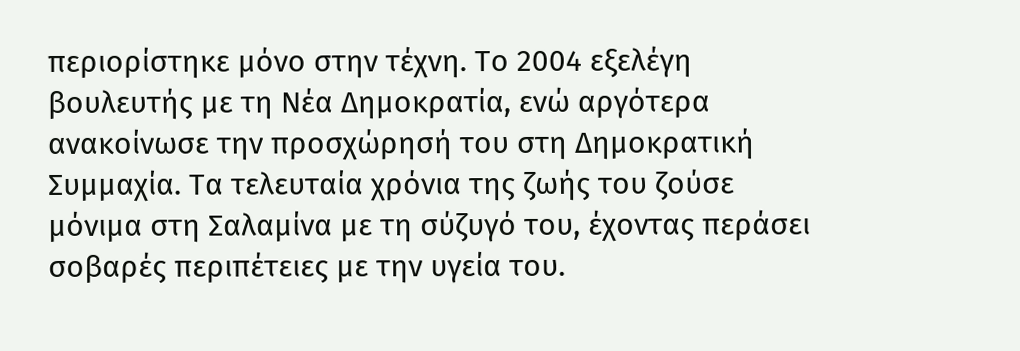περιορίστηκε μόνο στην τέχνη. Το 2004 εξελέγη βουλευτής με τη Νέα Δημοκρατία, ενώ αργότερα ανακοίνωσε την προσχώρησή του στη Δημοκρατική Συμμαχία. Τα τελευταία χρόνια της ζωής του ζούσε μόνιμα στη Σαλαμίνα με τη σύζυγό του, έχοντας περάσει σοβαρές περιπέτειες με την υγεία του.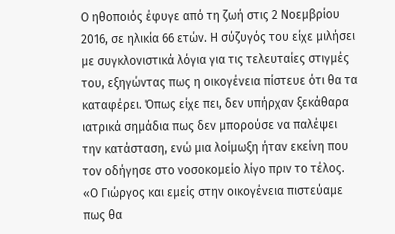Ο ηθοποιός έφυγε από τη ζωή στις 2 Νοεμβρίου 2016, σε ηλικία 66 ετών. Η σύζυγός του είχε μιλήσει με συγκλονιστικά λόγια για τις τελευταίες στιγμές του, εξηγώντας πως η οικογένεια πίστευε ότι θα τα καταφέρει. Όπως είχε πει, δεν υπήρχαν ξεκάθαρα ιατρικά σημάδια πως δεν μπορούσε να παλέψει την κατάσταση, ενώ μια λοίμωξη ήταν εκείνη που τον οδήγησε στο νοσοκομείο λίγο πριν το τέλος.
«Ο Γιώργος και εμείς στην οικογένεια πιστεύαμε πως θα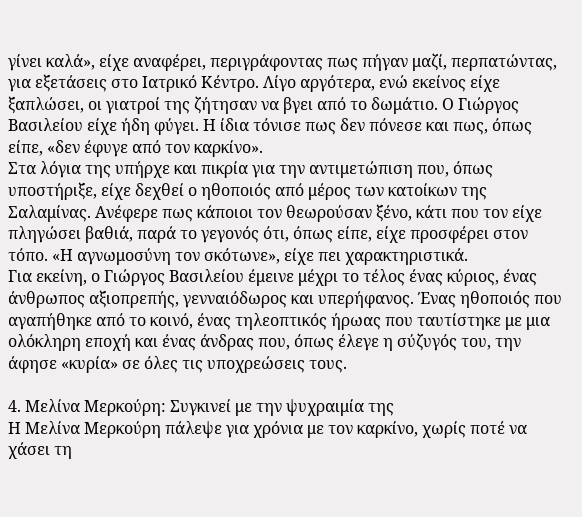γίνει καλά», είχε αναφέρει, περιγράφοντας πως πήγαν μαζί, περπατώντας, για εξετάσεις στο Ιατρικό Κέντρο. Λίγο αργότερα, ενώ εκείνος είχε ξαπλώσει, οι γιατροί της ζήτησαν να βγει από το δωμάτιο. Ο Γιώργος Βασιλείου είχε ήδη φύγει. Η ίδια τόνισε πως δεν πόνεσε και πως, όπως είπε, «δεν έφυγε από τον καρκίνο».
Στα λόγια της υπήρχε και πικρία για την αντιμετώπιση που, όπως υποστήριξε, είχε δεχθεί ο ηθοποιός από μέρος των κατοίκων της Σαλαμίνας. Ανέφερε πως κάποιοι τον θεωρούσαν ξένο, κάτι που τον είχε πληγώσει βαθιά, παρά το γεγονός ότι, όπως είπε, είχε προσφέρει στον τόπο. «Η αγνωμοσύνη τον σκότωνε», είχε πει χαρακτηριστικά.
Για εκείνη, ο Γιώργος Βασιλείου έμεινε μέχρι το τέλος ένας κύριος, ένας άνθρωπος αξιοπρεπής, γενναιόδωρος και υπερήφανος. Ένας ηθοποιός που αγαπήθηκε από το κοινό, ένας τηλεοπτικός ήρωας που ταυτίστηκε με μια ολόκληρη εποχή και ένας άνδρας που, όπως έλεγε η σύζυγός του, την άφησε «κυρία» σε όλες τις υποχρεώσεις τους.

4. Μελίνα Μερκούρη: Συγκινεί με την ψυχραιμία της
Η Μελίνα Μερκούρη πάλεψε για χρόνια με τον καρκίνο, χωρίς ποτέ να χάσει τη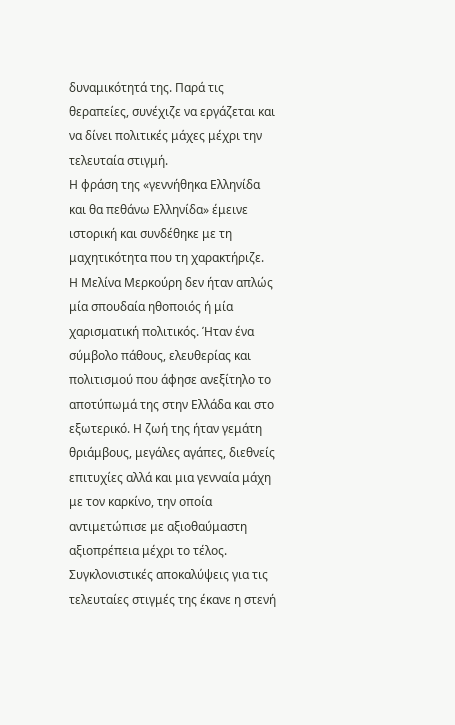δυναμικότητά της. Παρά τις θεραπείες, συνέχιζε να εργάζεται και να δίνει πολιτικές μάχες μέχρι την τελευταία στιγμή.
Η φράση της «γεννήθηκα Ελληνίδα και θα πεθάνω Ελληνίδα» έμεινε ιστορική και συνδέθηκε με τη μαχητικότητα που τη χαρακτήριζε.
Η Μελίνα Μερκούρη δεν ήταν απλώς μία σπουδαία ηθοποιός ή μία χαρισματική πολιτικός. Ήταν ένα σύμβολο πάθους, ελευθερίας και πολιτισμού που άφησε ανεξίτηλο το αποτύπωμά της στην Ελλάδα και στο εξωτερικό. Η ζωή της ήταν γεμάτη θριάμβους, μεγάλες αγάπες, διεθνείς επιτυχίες αλλά και μια γενναία μάχη με τον καρκίνο, την οποία αντιμετώπισε με αξιοθαύμαστη αξιοπρέπεια μέχρι το τέλος.
Συγκλονιστικές αποκαλύψεις για τις τελευταίες στιγμές της έκανε η στενή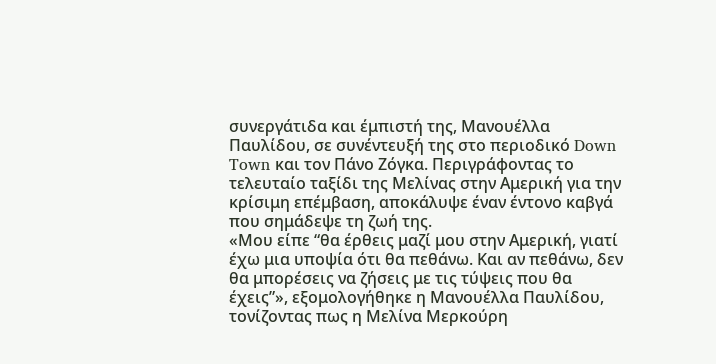συνεργάτιδα και έμπιστή της, Μανουέλλα Παυλίδου, σε συνέντευξή της στο περιοδικό Down Town και τον Πάνο Ζόγκα. Περιγράφοντας το τελευταίο ταξίδι της Μελίνας στην Αμερική για την κρίσιμη επέμβαση, αποκάλυψε έναν έντονο καβγά που σημάδεψε τη ζωή της.
«Μου είπε “θα έρθεις μαζί μου στην Αμερική, γιατί έχω μια υποψία ότι θα πεθάνω. Και αν πεθάνω, δεν θα μπορέσεις να ζήσεις με τις τύψεις που θα έχεις”», εξομολογήθηκε η Μανουέλλα Παυλίδου, τονίζοντας πως η Μελίνα Μερκούρη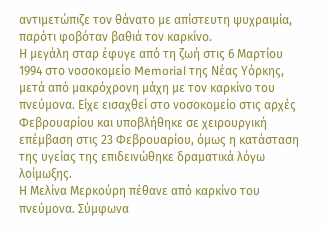αντιμετώπιζε τον θάνατο με απίστευτη ψυχραιμία, παρότι φοβόταν βαθιά τον καρκίνο.
Η μεγάλη σταρ έφυγε από τη ζωή στις 6 Μαρτίου 1994 στο νοσοκομείο Memorial της Νέας Υόρκης, μετά από μακρόχρονη μάχη με τον καρκίνο του πνεύμονα. Είχε εισαχθεί στο νοσοκομείο στις αρχές Φεβρουαρίου και υποβλήθηκε σε χειρουργική επέμβαση στις 23 Φεβρουαρίου, όμως η κατάσταση της υγείας της επιδεινώθηκε δραματικά λόγω λοίμωξης.
Η Μελίνα Μερκούρη πέθανε από καρκίνο του πνεύμονα. Σύμφωνα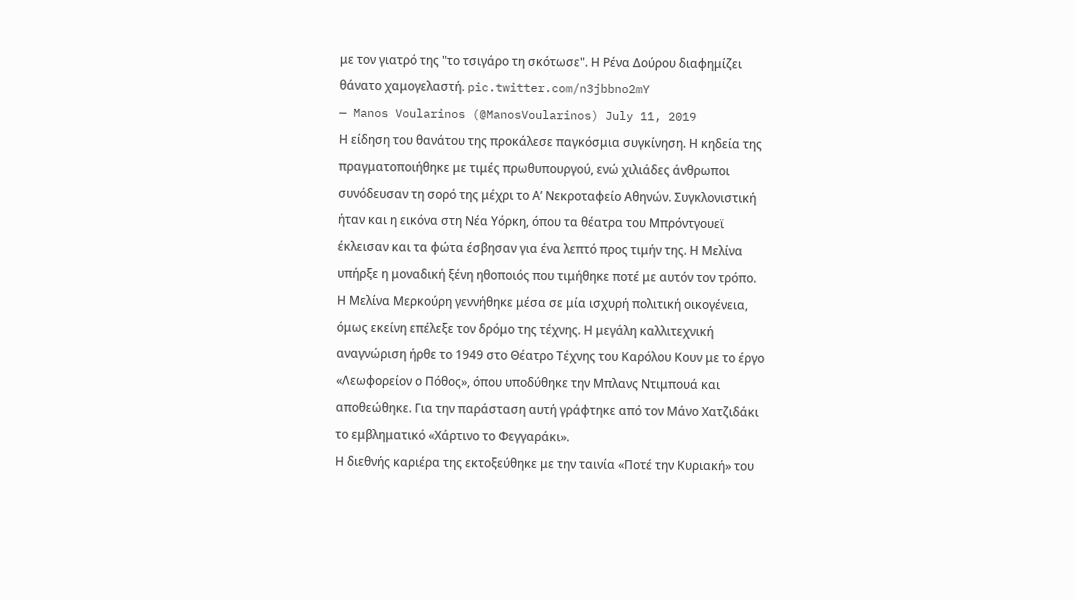με τον γιατρό της "το τσιγάρο τη σκότωσε". Η Ρένα Δούρου διαφημίζει θάνατο χαμογελαστή. pic.twitter.com/n3jbbno2mY
— Manos Voularinos (@ManosVoularinos) July 11, 2019
Η είδηση του θανάτου της προκάλεσε παγκόσμια συγκίνηση. Η κηδεία της πραγματοποιήθηκε με τιμές πρωθυπουργού, ενώ χιλιάδες άνθρωποι συνόδευσαν τη σορό της μέχρι το Α’ Νεκροταφείο Αθηνών. Συγκλονιστική ήταν και η εικόνα στη Νέα Υόρκη, όπου τα θέατρα του Μπρόντγουεϊ έκλεισαν και τα φώτα έσβησαν για ένα λεπτό προς τιμήν της. Η Μελίνα υπήρξε η μοναδική ξένη ηθοποιός που τιμήθηκε ποτέ με αυτόν τον τρόπο.
Η Μελίνα Μερκούρη γεννήθηκε μέσα σε μία ισχυρή πολιτική οικογένεια, όμως εκείνη επέλεξε τον δρόμο της τέχνης. Η μεγάλη καλλιτεχνική αναγνώριση ήρθε το 1949 στο Θέατρο Τέχνης του Καρόλου Κουν με το έργο «Λεωφορείον ο Πόθος», όπου υποδύθηκε την Μπλανς Ντιμπουά και αποθεώθηκε. Για την παράσταση αυτή γράφτηκε από τον Μάνο Χατζιδάκι το εμβληματικό «Χάρτινο το Φεγγαράκι».
Η διεθνής καριέρα της εκτοξεύθηκε με την ταινία «Ποτέ την Κυριακή» του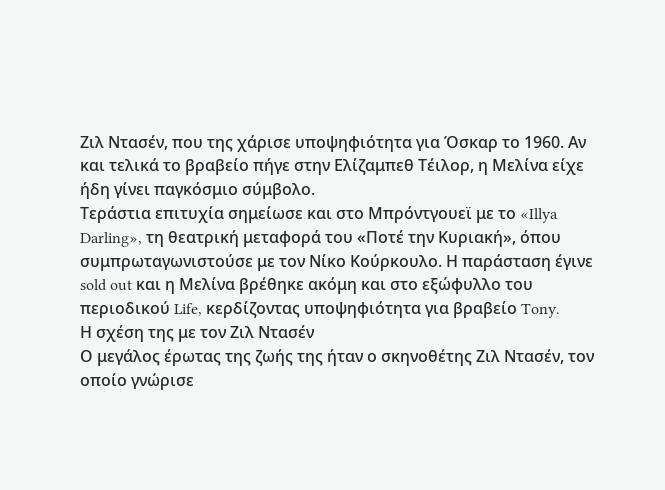Ζιλ Ντασέν, που της χάρισε υποψηφιότητα για Όσκαρ το 1960. Αν και τελικά το βραβείο πήγε στην Ελίζαμπεθ Τέιλορ, η Μελίνα είχε ήδη γίνει παγκόσμιο σύμβολο.
Τεράστια επιτυχία σημείωσε και στο Μπρόντγουεϊ με το «Illya Darling», τη θεατρική μεταφορά του «Ποτέ την Κυριακή», όπου συμπρωταγωνιστούσε με τον Νίκο Κούρκουλο. Η παράσταση έγινε sold out και η Μελίνα βρέθηκε ακόμη και στο εξώφυλλο του περιοδικού Life, κερδίζοντας υποψηφιότητα για βραβείο Tony.
Η σχέση της με τον Ζιλ Ντασέν
Ο μεγάλος έρωτας της ζωής της ήταν ο σκηνοθέτης Ζιλ Ντασέν, τον οποίο γνώρισε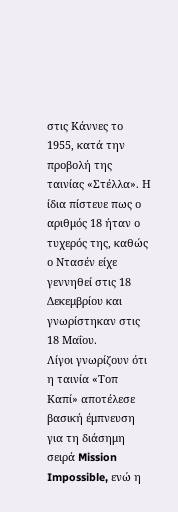στις Κάννες το 1955, κατά την προβολή της ταινίας «Στέλλα». Η ίδια πίστευε πως ο αριθμός 18 ήταν ο τυχερός της, καθώς ο Ντασέν είχε γεννηθεί στις 18 Δεκεμβρίου και γνωρίστηκαν στις 18 Μαΐου.
Λίγοι γνωρίζουν ότι η ταινία «Τοπ Καπί» αποτέλεσε βασική έμπνευση για τη διάσημη σειρά Mission Impossible, ενώ η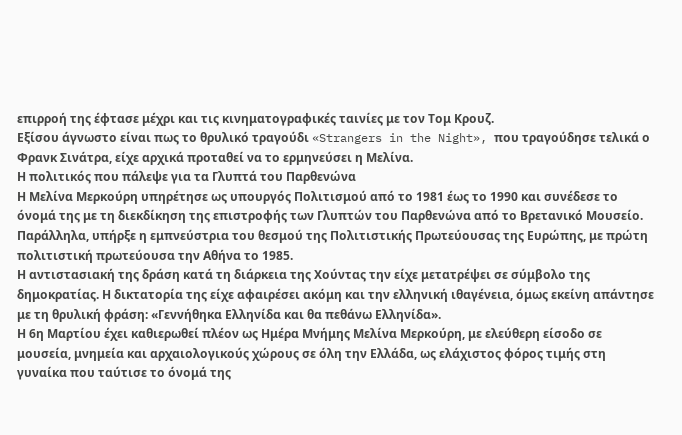επιρροή της έφτασε μέχρι και τις κινηματογραφικές ταινίες με τον Τομ Κρουζ.
Εξίσου άγνωστο είναι πως το θρυλικό τραγούδι «Strangers in the Night», που τραγούδησε τελικά ο Φρανκ Σινάτρα, είχε αρχικά προταθεί να το ερμηνεύσει η Μελίνα.
Η πολιτικός που πάλεψε για τα Γλυπτά του Παρθενώνα
Η Μελίνα Μερκούρη υπηρέτησε ως υπουργός Πολιτισμού από το 1981 έως το 1990 και συνέδεσε το όνομά της με τη διεκδίκηση της επιστροφής των Γλυπτών του Παρθενώνα από το Βρετανικό Μουσείο.
Παράλληλα, υπήρξε η εμπνεύστρια του θεσμού της Πολιτιστικής Πρωτεύουσας της Ευρώπης, με πρώτη πολιτιστική πρωτεύουσα την Αθήνα το 1985.
Η αντιστασιακή της δράση κατά τη διάρκεια της Χούντας την είχε μετατρέψει σε σύμβολο της δημοκρατίας. Η δικτατορία της είχε αφαιρέσει ακόμη και την ελληνική ιθαγένεια, όμως εκείνη απάντησε με τη θρυλική φράση: «Γεννήθηκα Ελληνίδα και θα πεθάνω Ελληνίδα».
Η 6η Μαρτίου έχει καθιερωθεί πλέον ως Ημέρα Μνήμης Μελίνα Μερκούρη, με ελεύθερη είσοδο σε μουσεία, μνημεία και αρχαιολογικούς χώρους σε όλη την Ελλάδα, ως ελάχιστος φόρος τιμής στη γυναίκα που ταύτισε το όνομά της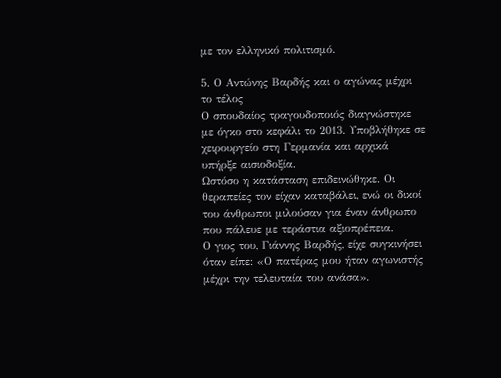με τον ελληνικό πολιτισμό.

5. Ο Αντώνης Βαρδής και ο αγώνας μέχρι το τέλος
Ο σπουδαίος τραγουδοποιός διαγνώστηκε με όγκο στο κεφάλι το 2013. Υποβλήθηκε σε χειρουργείο στη Γερμανία και αρχικά υπήρξε αισιοδοξία.
Ωστόσο η κατάσταση επιδεινώθηκε. Οι θεραπείες τον είχαν καταβάλει, ενώ οι δικοί του άνθρωποι μιλούσαν για έναν άνθρωπο που πάλευε με τεράστια αξιοπρέπεια.
Ο γιος του, Γιάννης Βαρδής, είχε συγκινήσει όταν είπε: «Ο πατέρας μου ήταν αγωνιστής μέχρι την τελευταία του ανάσα».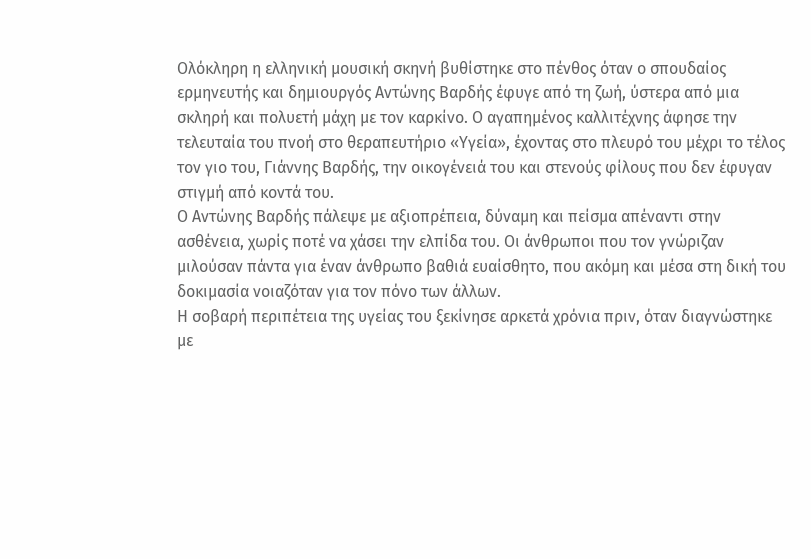Ολόκληρη η ελληνική μουσική σκηνή βυθίστηκε στο πένθος όταν ο σπουδαίος ερμηνευτής και δημιουργός Αντώνης Βαρδής έφυγε από τη ζωή, ύστερα από μια σκληρή και πολυετή μάχη με τον καρκίνο. Ο αγαπημένος καλλιτέχνης άφησε την τελευταία του πνοή στο θεραπευτήριο «Υγεία», έχοντας στο πλευρό του μέχρι το τέλος τον γιο του, Γιάννης Βαρδής, την οικογένειά του και στενούς φίλους που δεν έφυγαν στιγμή από κοντά του.
Ο Αντώνης Βαρδής πάλεψε με αξιοπρέπεια, δύναμη και πείσμα απέναντι στην ασθένεια, χωρίς ποτέ να χάσει την ελπίδα του. Οι άνθρωποι που τον γνώριζαν μιλούσαν πάντα για έναν άνθρωπο βαθιά ευαίσθητο, που ακόμη και μέσα στη δική του δοκιμασία νοιαζόταν για τον πόνο των άλλων.
Η σοβαρή περιπέτεια της υγείας του ξεκίνησε αρκετά χρόνια πριν, όταν διαγνώστηκε με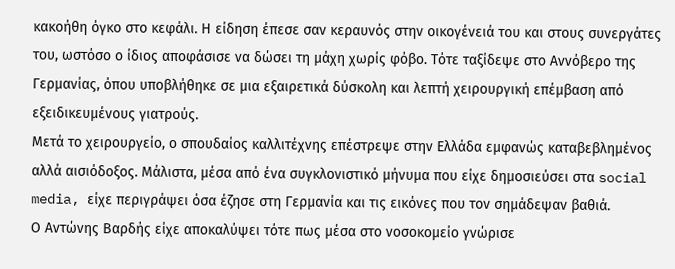κακοήθη όγκο στο κεφάλι. Η είδηση έπεσε σαν κεραυνός στην οικογένειά του και στους συνεργάτες του, ωστόσο ο ίδιος αποφάσισε να δώσει τη μάχη χωρίς φόβο. Τότε ταξίδεψε στο Αννόβερο της Γερμανίας, όπου υποβλήθηκε σε μια εξαιρετικά δύσκολη και λεπτή χειρουργική επέμβαση από εξειδικευμένους γιατρούς.
Μετά το χειρουργείο, ο σπουδαίος καλλιτέχνης επέστρεψε στην Ελλάδα εμφανώς καταβεβλημένος αλλά αισιόδοξος. Μάλιστα, μέσα από ένα συγκλονιστικό μήνυμα που είχε δημοσιεύσει στα social media, είχε περιγράψει όσα έζησε στη Γερμανία και τις εικόνες που τον σημάδεψαν βαθιά.
Ο Αντώνης Βαρδής είχε αποκαλύψει τότε πως μέσα στο νοσοκομείο γνώρισε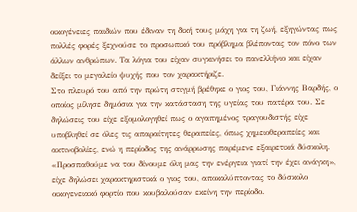οικογένειες παιδιών που έδιναν τη δική τους μάχη για τη ζωή, εξηγώντας πως πολλές φορές ξεχνούσε το προσωπικό του πρόβλημα βλέποντας τον πόνο των άλλων ανθρώπων. Τα λόγια του είχαν συγκινήσει το πανελλήνιο και είχαν δείξει το μεγαλείο ψυχής που τον χαρακτήριζε.
Στο πλευρό του από την πρώτη στιγμή βρέθηκε ο γιος του, Γιάννης Βαρδής, ο οποίος μίλησε δημόσια για την κατάσταση της υγείας του πατέρα του. Σε δηλώσεις του είχε εξομολογηθεί πως ο αγαπημένος τραγουδιστής είχε υποβληθεί σε όλες τις απαραίτητες θεραπείες, όπως χημειοθεραπείες και ακτινοβολίες, ενώ η περίοδος της ανάρρωσης παρέμενε εξαιρετικά δύσκολη.
«Προσπαθούμε να του δίνουμε όλη μας την ενέργεια γιατί την έχει ανάγκη», είχε δηλώσει χαρακτηριστικά ο γιος του, αποκαλύπτοντας το δύσκολο οικογενειακό φορτίο που κουβαλούσαν εκείνη την περίοδο.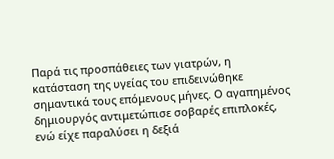Παρά τις προσπάθειες των γιατρών, η κατάσταση της υγείας του επιδεινώθηκε σημαντικά τους επόμενους μήνες. Ο αγαπημένος δημιουργός αντιμετώπισε σοβαρές επιπλοκές, ενώ είχε παραλύσει η δεξιά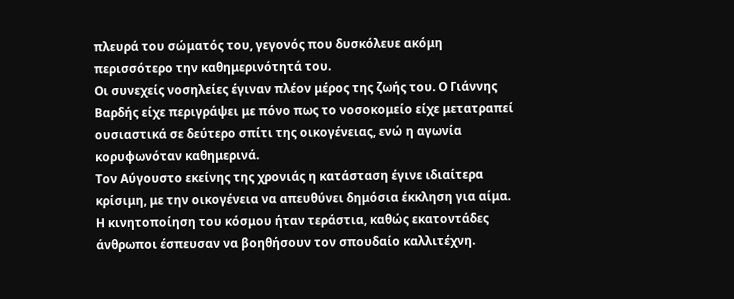πλευρά του σώματός του, γεγονός που δυσκόλευε ακόμη περισσότερο την καθημερινότητά του.
Οι συνεχείς νοσηλείες έγιναν πλέον μέρος της ζωής του. Ο Γιάννης Βαρδής είχε περιγράψει με πόνο πως το νοσοκομείο είχε μετατραπεί ουσιαστικά σε δεύτερο σπίτι της οικογένειας, ενώ η αγωνία κορυφωνόταν καθημερινά.
Τον Αύγουστο εκείνης της χρονιάς η κατάσταση έγινε ιδιαίτερα κρίσιμη, με την οικογένεια να απευθύνει δημόσια έκκληση για αίμα. Η κινητοποίηση του κόσμου ήταν τεράστια, καθώς εκατοντάδες άνθρωποι έσπευσαν να βοηθήσουν τον σπουδαίο καλλιτέχνη.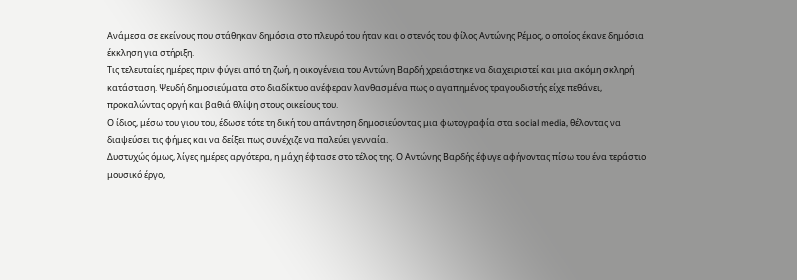Ανάμεσα σε εκείνους που στάθηκαν δημόσια στο πλευρό του ήταν και ο στενός του φίλος Αντώνης Ρέμος, ο οποίος έκανε δημόσια έκκληση για στήριξη.
Τις τελευταίες ημέρες πριν φύγει από τη ζωή, η οικογένεια του Αντώνη Βαρδή χρειάστηκε να διαχειριστεί και μια ακόμη σκληρή κατάσταση. Ψευδή δημοσιεύματα στο διαδίκτυο ανέφεραν λανθασμένα πως ο αγαπημένος τραγουδιστής είχε πεθάνει, προκαλώντας οργή και βαθιά θλίψη στους οικείους του.
Ο ίδιος, μέσω του γιου του, έδωσε τότε τη δική του απάντηση δημοσιεύοντας μια φωτογραφία στα social media, θέλοντας να διαψεύσει τις φήμες και να δείξει πως συνέχιζε να παλεύει γενναία.
Δυστυχώς όμως, λίγες ημέρες αργότερα, η μάχη έφτασε στο τέλος της. Ο Αντώνης Βαρδής έφυγε αφήνοντας πίσω του ένα τεράστιο μουσικό έργο,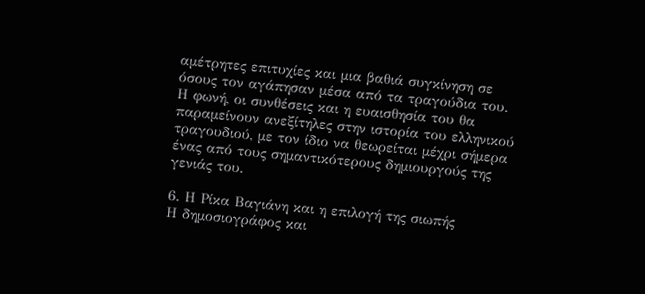αμέτρητες επιτυχίες και μια βαθιά συγκίνηση σε όσους τον αγάπησαν μέσα από τα τραγούδια του.
Η φωνή, οι συνθέσεις και η ευαισθησία του θα παραμείνουν ανεξίτηλες στην ιστορία του ελληνικού τραγουδιού, με τον ίδιο να θεωρείται μέχρι σήμερα ένας από τους σημαντικότερους δημιουργούς της γενιάς του.

6. Η Ρίκα Βαγιάνη και η επιλογή της σιωπής
Η δημοσιογράφος και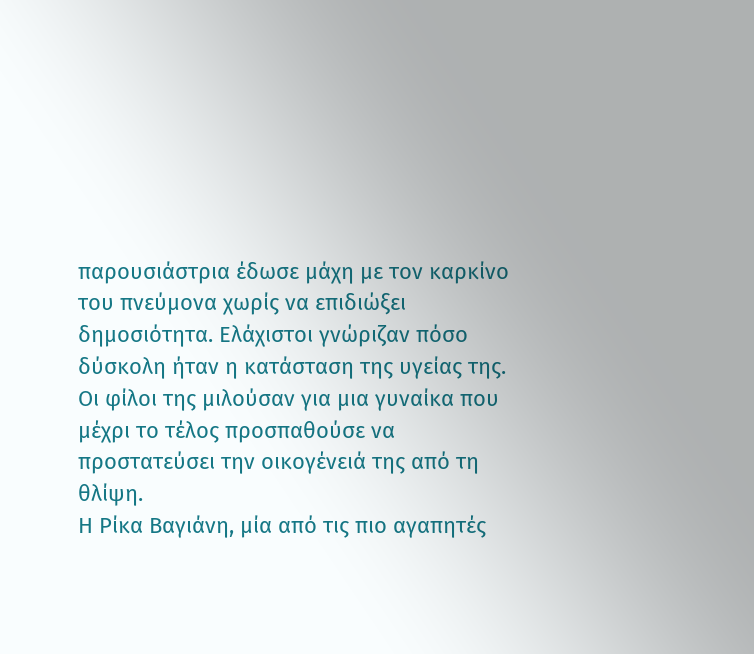παρουσιάστρια έδωσε μάχη με τον καρκίνο του πνεύμονα χωρίς να επιδιώξει δημοσιότητα. Ελάχιστοι γνώριζαν πόσο δύσκολη ήταν η κατάσταση της υγείας της.
Οι φίλοι της μιλούσαν για μια γυναίκα που μέχρι το τέλος προσπαθούσε να προστατεύσει την οικογένειά της από τη θλίψη.
Η Ρίκα Βαγιάνη, μία από τις πιο αγαπητές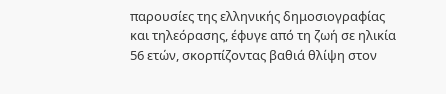παρουσίες της ελληνικής δημοσιογραφίας και τηλεόρασης, έφυγε από τη ζωή σε ηλικία 56 ετών, σκορπίζοντας βαθιά θλίψη στον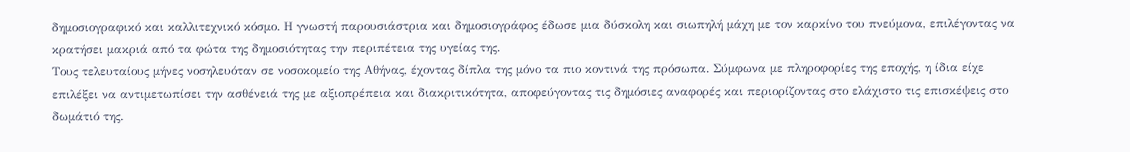δημοσιογραφικό και καλλιτεχνικό κόσμο. Η γνωστή παρουσιάστρια και δημοσιογράφος έδωσε μια δύσκολη και σιωπηλή μάχη με τον καρκίνο του πνεύμονα, επιλέγοντας να κρατήσει μακριά από τα φώτα της δημοσιότητας την περιπέτεια της υγείας της.
Τους τελευταίους μήνες νοσηλευόταν σε νοσοκομείο της Αθήνας, έχοντας δίπλα της μόνο τα πιο κοντινά της πρόσωπα. Σύμφωνα με πληροφορίες της εποχής, η ίδια είχε επιλέξει να αντιμετωπίσει την ασθένειά της με αξιοπρέπεια και διακριτικότητα, αποφεύγοντας τις δημόσιες αναφορές και περιορίζοντας στο ελάχιστο τις επισκέψεις στο δωμάτιό της.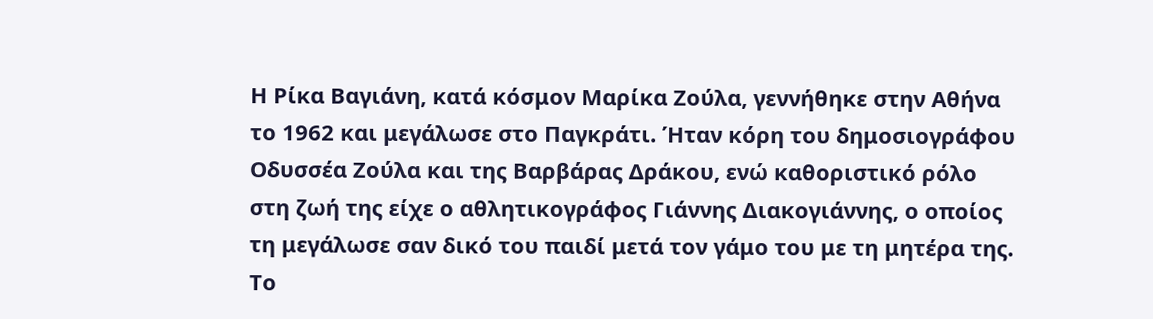Η Ρίκα Βαγιάνη, κατά κόσμον Μαρίκα Ζούλα, γεννήθηκε στην Αθήνα το 1962 και μεγάλωσε στο Παγκράτι. Ήταν κόρη του δημοσιογράφου Οδυσσέα Ζούλα και της Βαρβάρας Δράκου, ενώ καθοριστικό ρόλο στη ζωή της είχε ο αθλητικογράφος Γιάννης Διακογιάννης, ο οποίος τη μεγάλωσε σαν δικό του παιδί μετά τον γάμο του με τη μητέρα της. Το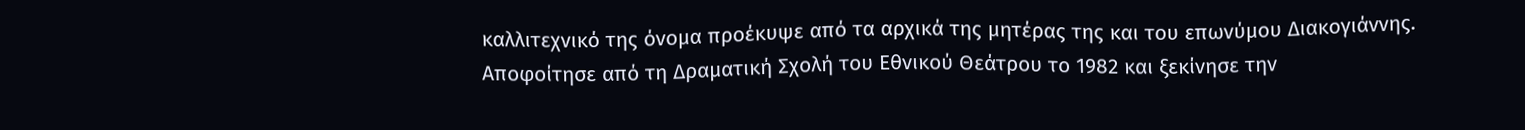καλλιτεχνικό της όνομα προέκυψε από τα αρχικά της μητέρας της και του επωνύμου Διακογιάννης.
Αποφοίτησε από τη Δραματική Σχολή του Εθνικού Θεάτρου το 1982 και ξεκίνησε την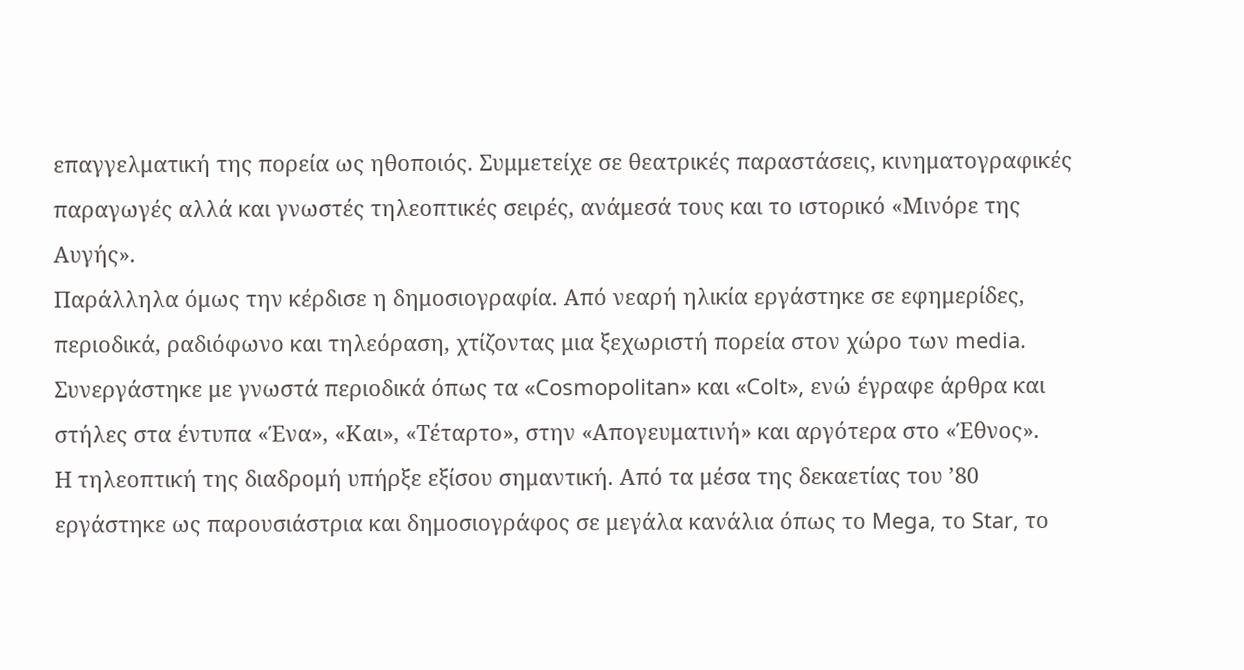επαγγελματική της πορεία ως ηθοποιός. Συμμετείχε σε θεατρικές παραστάσεις, κινηματογραφικές παραγωγές αλλά και γνωστές τηλεοπτικές σειρές, ανάμεσά τους και το ιστορικό «Μινόρε της Αυγής».
Παράλληλα όμως την κέρδισε η δημοσιογραφία. Από νεαρή ηλικία εργάστηκε σε εφημερίδες, περιοδικά, ραδιόφωνο και τηλεόραση, χτίζοντας μια ξεχωριστή πορεία στον χώρο των media. Συνεργάστηκε με γνωστά περιοδικά όπως τα «Cosmopolitan» και «Colt», ενώ έγραφε άρθρα και στήλες στα έντυπα «Ένα», «Και», «Τέταρτο», στην «Απογευματινή» και αργότερα στο «Έθνος».
Η τηλεοπτική της διαδρομή υπήρξε εξίσου σημαντική. Από τα μέσα της δεκαετίας του ’80 εργάστηκε ως παρουσιάστρια και δημοσιογράφος σε μεγάλα κανάλια όπως το Mega, το Star, το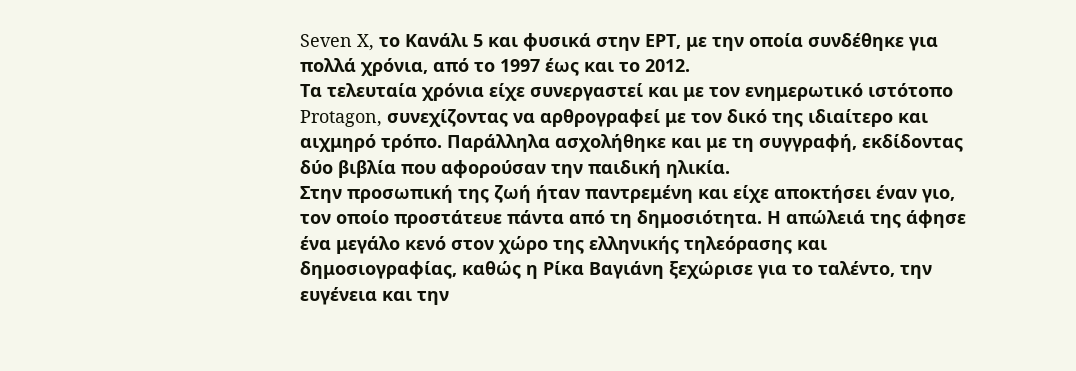Seven X, το Κανάλι 5 και φυσικά στην ΕΡΤ, με την οποία συνδέθηκε για πολλά χρόνια, από το 1997 έως και το 2012.
Τα τελευταία χρόνια είχε συνεργαστεί και με τον ενημερωτικό ιστότοπο Protagon, συνεχίζοντας να αρθρογραφεί με τον δικό της ιδιαίτερο και αιχμηρό τρόπο. Παράλληλα ασχολήθηκε και με τη συγγραφή, εκδίδοντας δύο βιβλία που αφορούσαν την παιδική ηλικία.
Στην προσωπική της ζωή ήταν παντρεμένη και είχε αποκτήσει έναν γιο, τον οποίο προστάτευε πάντα από τη δημοσιότητα. Η απώλειά της άφησε ένα μεγάλο κενό στον χώρο της ελληνικής τηλεόρασης και δημοσιογραφίας, καθώς η Ρίκα Βαγιάνη ξεχώρισε για το ταλέντο, την ευγένεια και την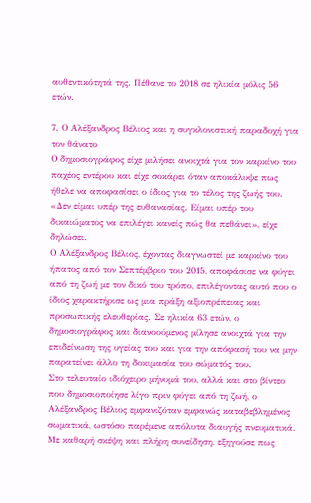αυθεντικότητά της. Πέθανε το 2018 σε ηλικία μόλις 56 ετών.

7. Ο Αλέξανδρος Βέλιος και η συγκλονιστική παραδοχή για τον θάνατο
Ο δημοσιογράφος είχε μιλήσει ανοιχτά για τον καρκίνο του παχέος εντέρου και είχε σοκάρει όταν αποκάλυψε πως ήθελε να αποφασίσει ο ίδιος για το τέλος της ζωής του.
«Δεν είμαι υπέρ της ευθανασίας. Είμαι υπέρ του δικαιώματος να επιλέγει κανείς πώς θα πεθάνει», είχε δηλώσει.
Ο Αλέξανδρος Βέλιος, έχοντας διαγνωστεί με καρκίνο του ήπατος από τον Σεπτέμβριο του 2015, αποφάσισε να φύγει από τη ζωή με τον δικό του τρόπο, επιλέγοντας αυτό που ο ίδιος χαρακτήρισε ως μια πράξη αξιοπρέπειας και προσωπικής ελευθερίας. Σε ηλικία 63 ετών, ο δημοσιογράφος και διανοούμενος μίλησε ανοιχτά για την επιδείνωση της υγείας του και για την απόφασή του να μην παρατείνει άλλο τη δοκιμασία του σώματός του.
Στο τελευταίο ιδιόχειρο μήνυμά του, αλλά και στο βίντεο που δημοσιοποίησε λίγο πριν φύγει από τη ζωή, ο Αλέξανδρος Βέλιος εμφανιζόταν εμφανώς καταβεβλημένος σωματικά, ωστόσο παρέμενε απόλυτα διαυγής πνευματικά. Με καθαρή σκέψη και πλήρη συνείδηση, εξηγούσε πως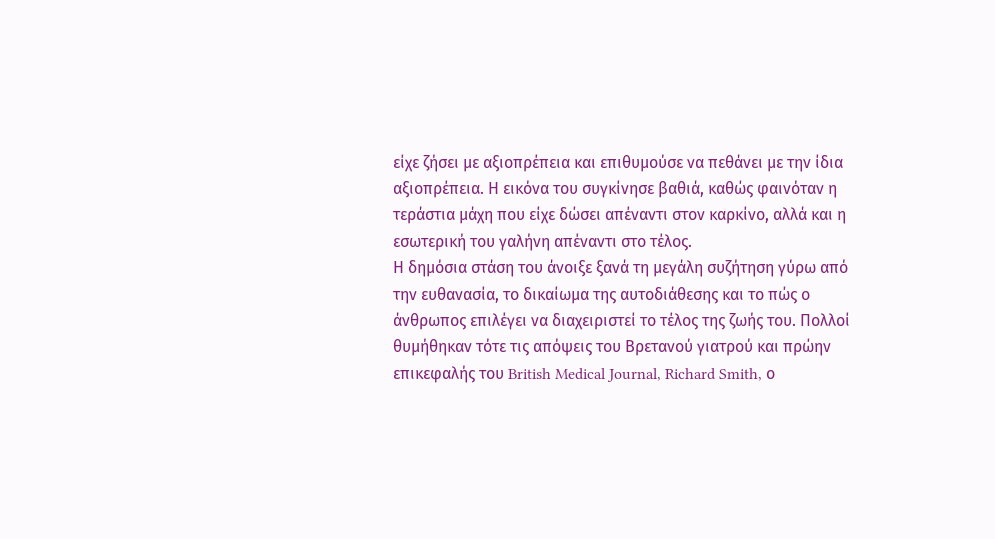είχε ζήσει με αξιοπρέπεια και επιθυμούσε να πεθάνει με την ίδια αξιοπρέπεια. Η εικόνα του συγκίνησε βαθιά, καθώς φαινόταν η τεράστια μάχη που είχε δώσει απέναντι στον καρκίνο, αλλά και η εσωτερική του γαλήνη απέναντι στο τέλος.
Η δημόσια στάση του άνοιξε ξανά τη μεγάλη συζήτηση γύρω από την ευθανασία, το δικαίωμα της αυτοδιάθεσης και το πώς ο άνθρωπος επιλέγει να διαχειριστεί το τέλος της ζωής του. Πολλοί θυμήθηκαν τότε τις απόψεις του Βρετανού γιατρού και πρώην επικεφαλής του British Medical Journal, Richard Smith, ο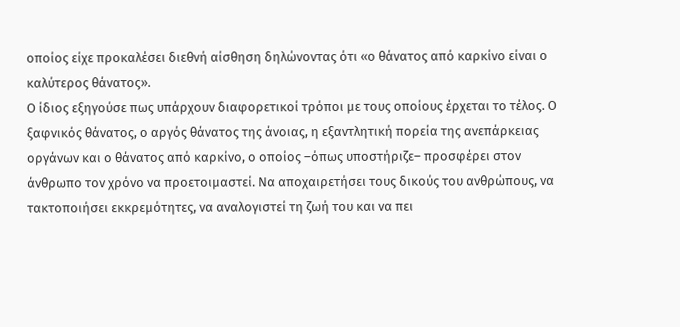οποίος είχε προκαλέσει διεθνή αίσθηση δηλώνοντας ότι «ο θάνατος από καρκίνο είναι ο καλύτερος θάνατος».
Ο ίδιος εξηγούσε πως υπάρχουν διαφορετικοί τρόποι με τους οποίους έρχεται το τέλος. Ο ξαφνικός θάνατος, ο αργός θάνατος της άνοιας, η εξαντλητική πορεία της ανεπάρκειας οργάνων και ο θάνατος από καρκίνο, ο οποίος –όπως υποστήριζε– προσφέρει στον άνθρωπο τον χρόνο να προετοιμαστεί. Να αποχαιρετήσει τους δικούς του ανθρώπους, να τακτοποιήσει εκκρεμότητες, να αναλογιστεί τη ζωή του και να πει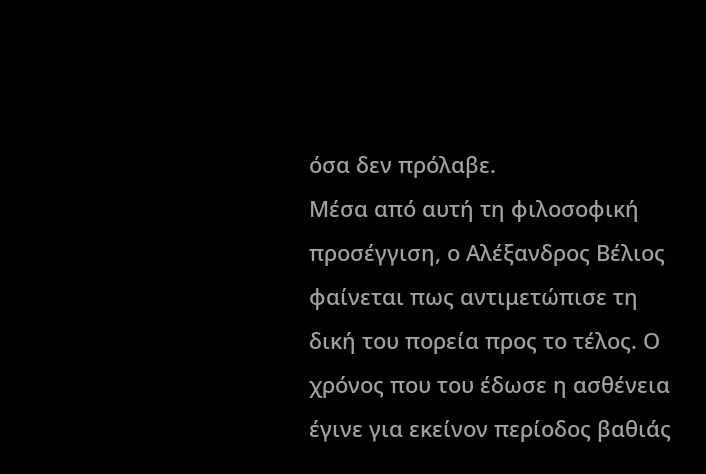όσα δεν πρόλαβε.
Μέσα από αυτή τη φιλοσοφική προσέγγιση, ο Αλέξανδρος Βέλιος φαίνεται πως αντιμετώπισε τη δική του πορεία προς το τέλος. Ο χρόνος που του έδωσε η ασθένεια έγινε για εκείνον περίοδος βαθιάς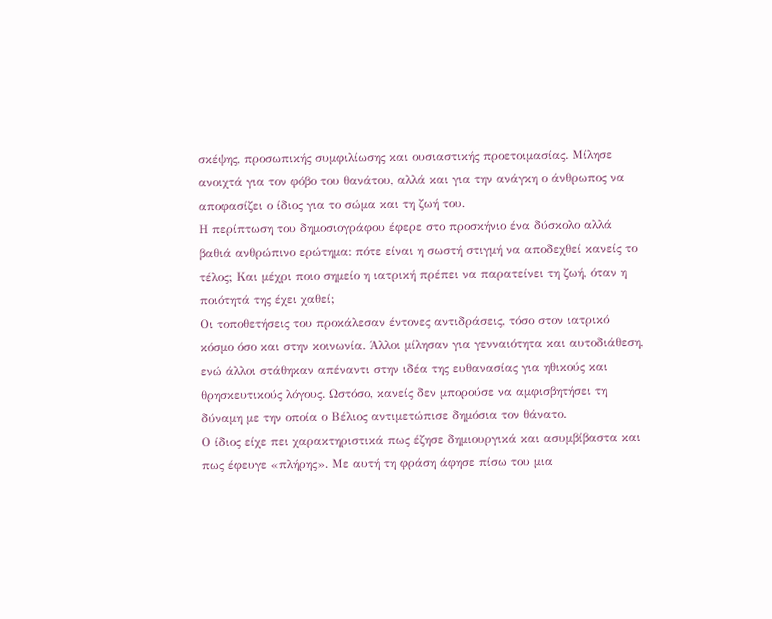σκέψης, προσωπικής συμφιλίωσης και ουσιαστικής προετοιμασίας. Μίλησε ανοιχτά για τον φόβο του θανάτου, αλλά και για την ανάγκη ο άνθρωπος να αποφασίζει ο ίδιος για το σώμα και τη ζωή του.
Η περίπτωση του δημοσιογράφου έφερε στο προσκήνιο ένα δύσκολο αλλά βαθιά ανθρώπινο ερώτημα: πότε είναι η σωστή στιγμή να αποδεχθεί κανείς το τέλος; Και μέχρι ποιο σημείο η ιατρική πρέπει να παρατείνει τη ζωή, όταν η ποιότητά της έχει χαθεί;
Οι τοποθετήσεις του προκάλεσαν έντονες αντιδράσεις, τόσο στον ιατρικό κόσμο όσο και στην κοινωνία. Άλλοι μίλησαν για γενναιότητα και αυτοδιάθεση, ενώ άλλοι στάθηκαν απέναντι στην ιδέα της ευθανασίας για ηθικούς και θρησκευτικούς λόγους. Ωστόσο, κανείς δεν μπορούσε να αμφισβητήσει τη δύναμη με την οποία ο Βέλιος αντιμετώπισε δημόσια τον θάνατο.
Ο ίδιος είχε πει χαρακτηριστικά πως έζησε δημιουργικά και ασυμβίβαστα και πως έφευγε «πλήρης». Με αυτή τη φράση άφησε πίσω του μια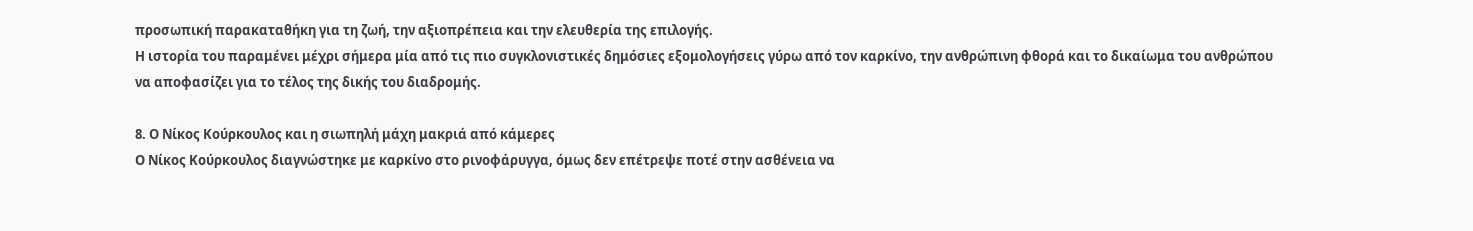προσωπική παρακαταθήκη για τη ζωή, την αξιοπρέπεια και την ελευθερία της επιλογής.
Η ιστορία του παραμένει μέχρι σήμερα μία από τις πιο συγκλονιστικές δημόσιες εξομολογήσεις γύρω από τον καρκίνο, την ανθρώπινη φθορά και το δικαίωμα του ανθρώπου να αποφασίζει για το τέλος της δικής του διαδρομής.

8. Ο Νίκος Κούρκουλος και η σιωπηλή μάχη μακριά από κάμερες
Ο Νίκος Κούρκουλος διαγνώστηκε με καρκίνο στο ρινοφάρυγγα, όμως δεν επέτρεψε ποτέ στην ασθένεια να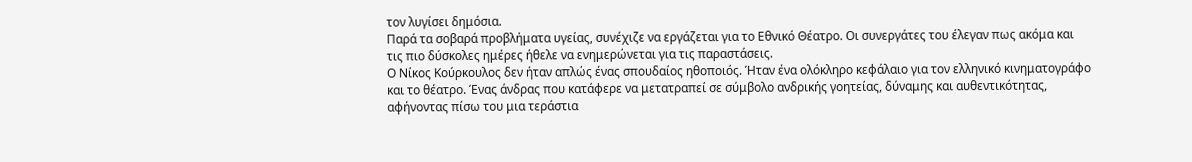τον λυγίσει δημόσια.
Παρά τα σοβαρά προβλήματα υγείας, συνέχιζε να εργάζεται για το Εθνικό Θέατρο. Οι συνεργάτες του έλεγαν πως ακόμα και τις πιο δύσκολες ημέρες ήθελε να ενημερώνεται για τις παραστάσεις.
Ο Νίκος Κούρκουλος δεν ήταν απλώς ένας σπουδαίος ηθοποιός. Ήταν ένα ολόκληρο κεφάλαιο για τον ελληνικό κινηματογράφο και το θέατρο. Ένας άνδρας που κατάφερε να μετατραπεί σε σύμβολο ανδρικής γοητείας, δύναμης και αυθεντικότητας, αφήνοντας πίσω του μια τεράστια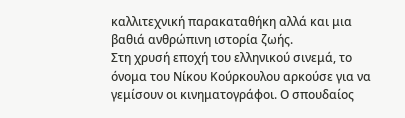καλλιτεχνική παρακαταθήκη αλλά και μια βαθιά ανθρώπινη ιστορία ζωής.
Στη χρυσή εποχή του ελληνικού σινεμά, το όνομα του Νίκου Κούρκουλου αρκούσε για να γεμίσουν οι κινηματογράφοι. Ο σπουδαίος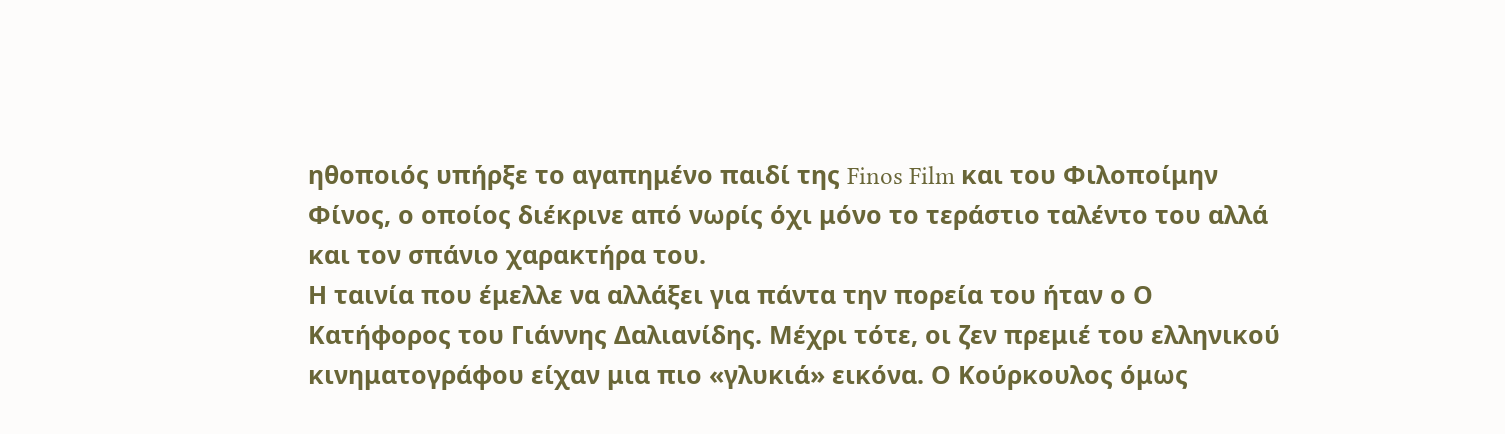ηθοποιός υπήρξε το αγαπημένο παιδί της Finos Film και του Φιλοποίμην Φίνος, ο οποίος διέκρινε από νωρίς όχι μόνο το τεράστιο ταλέντο του αλλά και τον σπάνιο χαρακτήρα του.
Η ταινία που έμελλε να αλλάξει για πάντα την πορεία του ήταν ο Ο Κατήφορος του Γιάννης Δαλιανίδης. Μέχρι τότε, οι ζεν πρεμιέ του ελληνικού κινηματογράφου είχαν μια πιο «γλυκιά» εικόνα. Ο Κούρκουλος όμως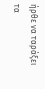ήρθε να ταράξει τα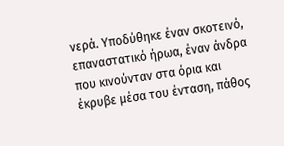νερά. Υποδύθηκε έναν σκοτεινό, επαναστατικό ήρωα, έναν άνδρα που κινούνταν στα όρια και έκρυβε μέσα του ένταση, πάθος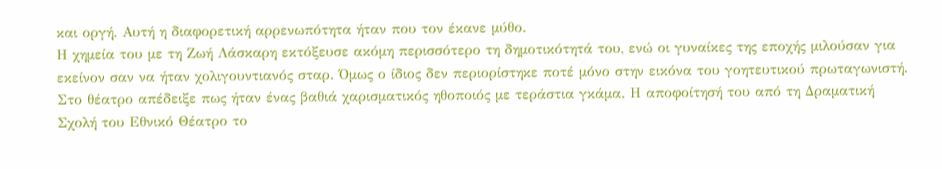και οργή. Αυτή η διαφορετική αρρενωπότητα ήταν που τον έκανε μύθο.
Η χημεία του με τη Ζωή Λάσκαρη εκτόξευσε ακόμη περισσότερο τη δημοτικότητά του, ενώ οι γυναίκες της εποχής μιλούσαν για εκείνον σαν να ήταν χολιγουντιανός σταρ. Όμως ο ίδιος δεν περιορίστηκε ποτέ μόνο στην εικόνα του γοητευτικού πρωταγωνιστή.
Στο θέατρο απέδειξε πως ήταν ένας βαθιά χαρισματικός ηθοποιός με τεράστια γκάμα. Η αποφοίτησή του από τη Δραματική Σχολή του Εθνικό Θέατρο το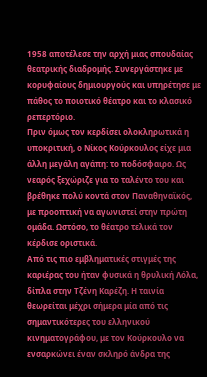1958 αποτέλεσε την αρχή μιας σπουδαίας θεατρικής διαδρομής. Συνεργάστηκε με κορυφαίους δημιουργούς και υπηρέτησε με πάθος το ποιοτικό θέατρο και το κλασικό ρεπερτόριο.
Πριν όμως τον κερδίσει ολοκληρωτικά η υποκριτική, ο Νίκος Κούρκουλος είχε μια άλλη μεγάλη αγάπη: το ποδόσφαιρο. Ως νεαρός ξεχώριζε για το ταλέντο του και βρέθηκε πολύ κοντά στον Παναθηναϊκός, με προοπτική να αγωνιστεί στην πρώτη ομάδα. Ωστόσο, το θέατρο τελικά τον κέρδισε οριστικά.
Από τις πιο εμβληματικές στιγμές της καριέρας του ήταν φυσικά η θρυλική Λόλα, δίπλα στην Τζένη Καρέζη. Η ταινία θεωρείται μέχρι σήμερα μία από τις σημαντικότερες του ελληνικού κινηματογράφου, με τον Κούρκουλο να ενσαρκώνει έναν σκληρό άνδρα της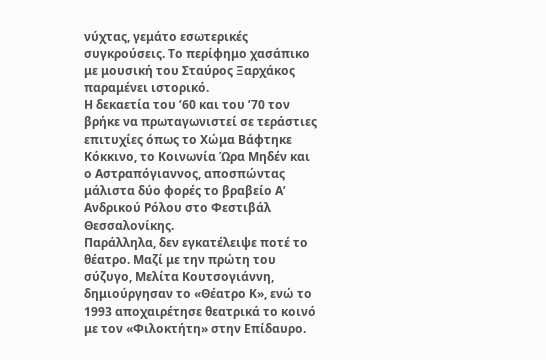νύχτας, γεμάτο εσωτερικές συγκρούσεις. Το περίφημο χασάπικο με μουσική του Σταύρος Ξαρχάκος παραμένει ιστορικό.
Η δεκαετία του ’60 και του ’70 τον βρήκε να πρωταγωνιστεί σε τεράστιες επιτυχίες όπως το Χώμα Βάφτηκε Κόκκινο, το Κοινωνία Ώρα Μηδέν και ο Αστραπόγιαννος, αποσπώντας μάλιστα δύο φορές το βραβείο Α’ Ανδρικού Ρόλου στο Φεστιβάλ Θεσσαλονίκης.
Παράλληλα, δεν εγκατέλειψε ποτέ το θέατρο. Μαζί με την πρώτη του σύζυγο, Μελίτα Κουτσογιάννη, δημιούργησαν το «Θέατρο Κ», ενώ το 1993 αποχαιρέτησε θεατρικά το κοινό με τον «Φιλοκτήτη» στην Επίδαυρο.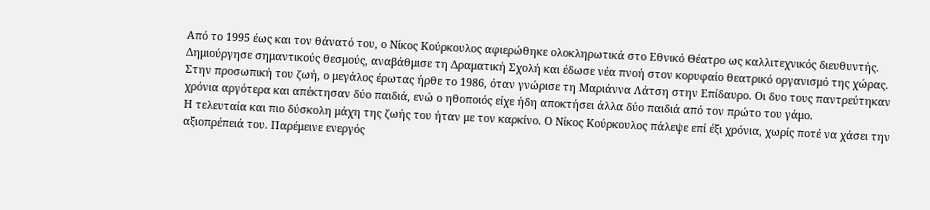Από το 1995 έως και τον θάνατό του, ο Νίκος Κούρκουλος αφιερώθηκε ολοκληρωτικά στο Εθνικό Θέατρο ως καλλιτεχνικός διευθυντής. Δημιούργησε σημαντικούς θεσμούς, αναβάθμισε τη Δραματική Σχολή και έδωσε νέα πνοή στον κορυφαίο θεατρικό οργανισμό της χώρας.
Στην προσωπική του ζωή, ο μεγάλος έρωτας ήρθε το 1986, όταν γνώρισε τη Μαριάννα Λάτση στην Επίδαυρο. Οι δυο τους παντρεύτηκαν χρόνια αργότερα και απέκτησαν δύο παιδιά, ενώ ο ηθοποιός είχε ήδη αποκτήσει άλλα δύο παιδιά από τον πρώτο του γάμο.
Η τελευταία και πιο δύσκολη μάχη της ζωής του ήταν με τον καρκίνο. Ο Νίκος Κούρκουλος πάλεψε επί έξι χρόνια, χωρίς ποτέ να χάσει την αξιοπρέπειά του. Παρέμεινε ενεργός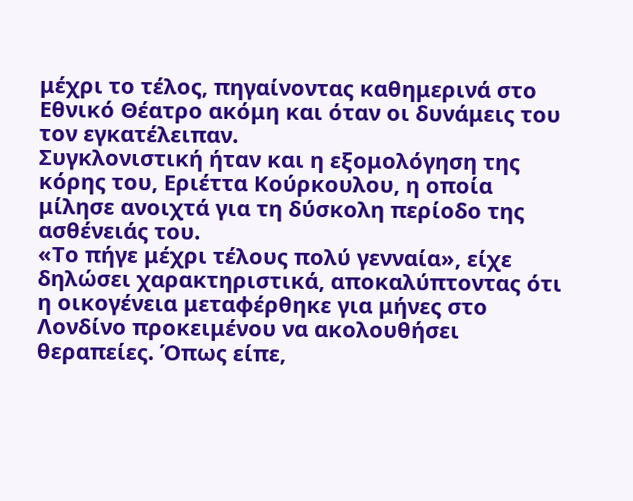μέχρι το τέλος, πηγαίνοντας καθημερινά στο Εθνικό Θέατρο ακόμη και όταν οι δυνάμεις του τον εγκατέλειπαν.
Συγκλονιστική ήταν και η εξομολόγηση της κόρης του, Εριέττα Κούρκουλου, η οποία μίλησε ανοιχτά για τη δύσκολη περίοδο της ασθένειάς του.
«Το πήγε μέχρι τέλους πολύ γενναία», είχε δηλώσει χαρακτηριστικά, αποκαλύπτοντας ότι η οικογένεια μεταφέρθηκε για μήνες στο Λονδίνο προκειμένου να ακολουθήσει θεραπείες. Όπως είπε,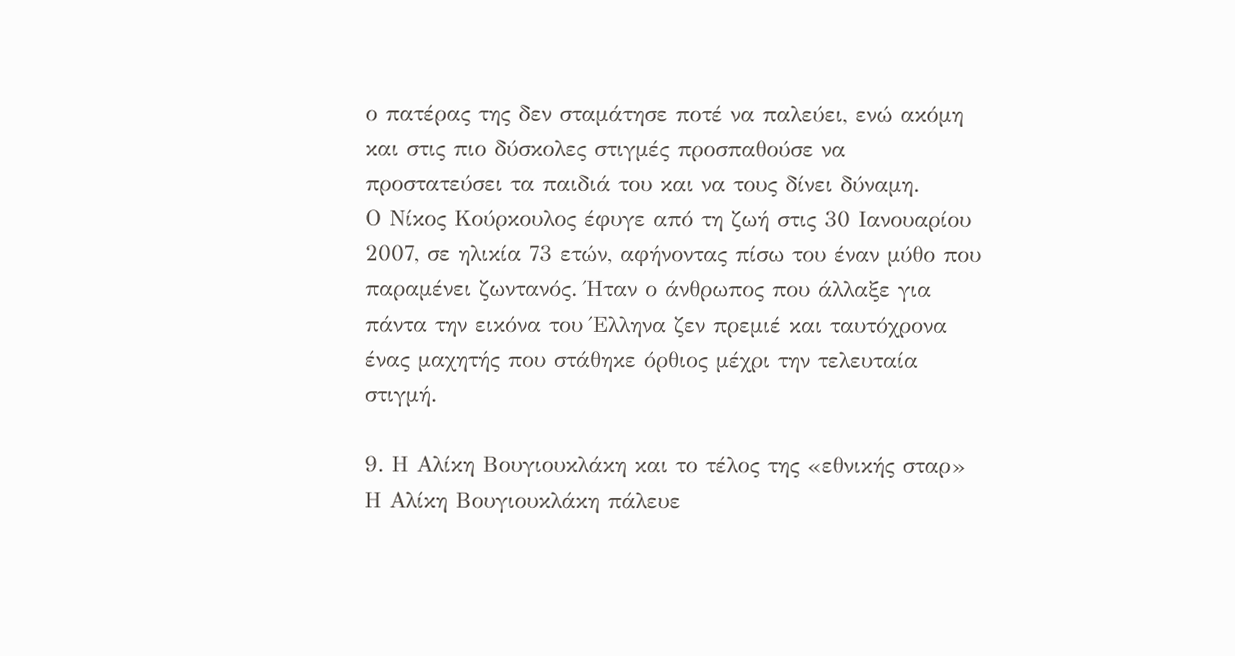ο πατέρας της δεν σταμάτησε ποτέ να παλεύει, ενώ ακόμη και στις πιο δύσκολες στιγμές προσπαθούσε να προστατεύσει τα παιδιά του και να τους δίνει δύναμη.
Ο Νίκος Κούρκουλος έφυγε από τη ζωή στις 30 Ιανουαρίου 2007, σε ηλικία 73 ετών, αφήνοντας πίσω του έναν μύθο που παραμένει ζωντανός. Ήταν ο άνθρωπος που άλλαξε για πάντα την εικόνα του Έλληνα ζεν πρεμιέ και ταυτόχρονα ένας μαχητής που στάθηκε όρθιος μέχρι την τελευταία στιγμή.

9. Η Αλίκη Βουγιουκλάκη και το τέλος της «εθνικής σταρ»
Η Αλίκη Βουγιουκλάκη πάλευε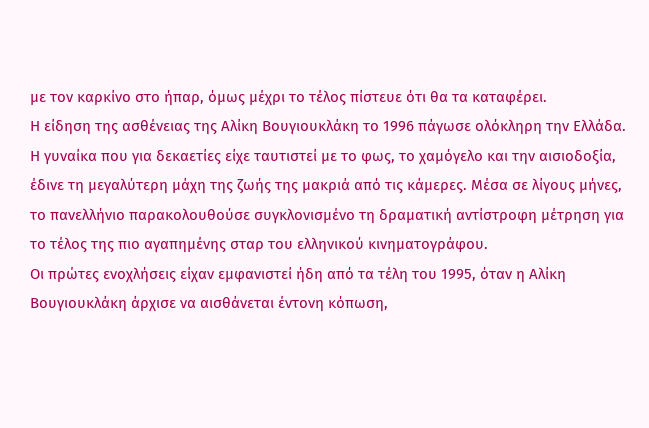με τον καρκίνο στο ήπαρ, όμως μέχρι το τέλος πίστευε ότι θα τα καταφέρει.
Η είδηση της ασθένειας της Αλίκη Βουγιουκλάκη το 1996 πάγωσε ολόκληρη την Ελλάδα. Η γυναίκα που για δεκαετίες είχε ταυτιστεί με το φως, το χαμόγελο και την αισιοδοξία, έδινε τη μεγαλύτερη μάχη της ζωής της μακριά από τις κάμερες. Μέσα σε λίγους μήνες, το πανελλήνιο παρακολουθούσε συγκλονισμένο τη δραματική αντίστροφη μέτρηση για το τέλος της πιο αγαπημένης σταρ του ελληνικού κινηματογράφου.
Οι πρώτες ενοχλήσεις είχαν εμφανιστεί ήδη από τα τέλη του 1995, όταν η Αλίκη Βουγιουκλάκη άρχισε να αισθάνεται έντονη κόπωση,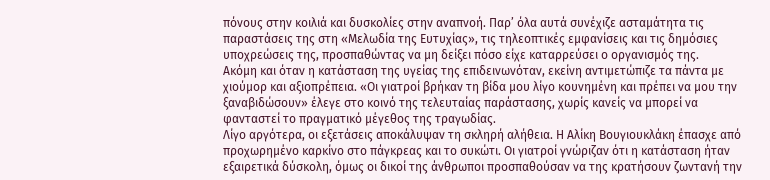πόνους στην κοιλιά και δυσκολίες στην αναπνοή. Παρ’ όλα αυτά συνέχιζε ασταμάτητα τις παραστάσεις της στη «Μελωδία της Ευτυχίας», τις τηλεοπτικές εμφανίσεις και τις δημόσιες υποχρεώσεις της, προσπαθώντας να μη δείξει πόσο είχε καταρρεύσει ο οργανισμός της.
Ακόμη και όταν η κατάσταση της υγείας της επιδεινωνόταν, εκείνη αντιμετώπιζε τα πάντα με χιούμορ και αξιοπρέπεια. «Οι γιατροί βρήκαν τη βίδα μου λίγο κουνημένη και πρέπει να μου την ξαναβιδώσουν» έλεγε στο κοινό της τελευταίας παράστασης, χωρίς κανείς να μπορεί να φανταστεί το πραγματικό μέγεθος της τραγωδίας.
Λίγο αργότερα, οι εξετάσεις αποκάλυψαν τη σκληρή αλήθεια. Η Αλίκη Βουγιουκλάκη έπασχε από προχωρημένο καρκίνο στο πάγκρεας και το συκώτι. Οι γιατροί γνώριζαν ότι η κατάσταση ήταν εξαιρετικά δύσκολη, όμως οι δικοί της άνθρωποι προσπαθούσαν να της κρατήσουν ζωντανή την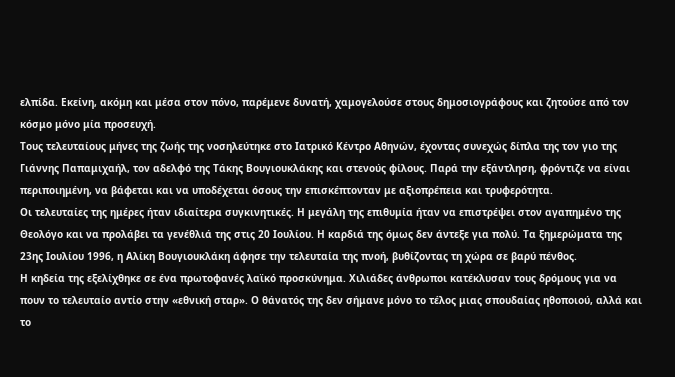ελπίδα. Εκείνη, ακόμη και μέσα στον πόνο, παρέμενε δυνατή, χαμογελούσε στους δημοσιογράφους και ζητούσε από τον κόσμο μόνο μία προσευχή.
Τους τελευταίους μήνες της ζωής της νοσηλεύτηκε στο Ιατρικό Κέντρο Αθηνών, έχοντας συνεχώς δίπλα της τον γιο της Γιάννης Παπαμιχαήλ, τον αδελφό της Τάκης Βουγιουκλάκης και στενούς φίλους. Παρά την εξάντληση, φρόντιζε να είναι περιποιημένη, να βάφεται και να υποδέχεται όσους την επισκέπτονταν με αξιοπρέπεια και τρυφερότητα.
Οι τελευταίες της ημέρες ήταν ιδιαίτερα συγκινητικές. Η μεγάλη της επιθυμία ήταν να επιστρέψει στον αγαπημένο της Θεολόγο και να προλάβει τα γενέθλιά της στις 20 Ιουλίου. Η καρδιά της όμως δεν άντεξε για πολύ. Τα ξημερώματα της 23ης Ιουλίου 1996, η Αλίκη Βουγιουκλάκη άφησε την τελευταία της πνοή, βυθίζοντας τη χώρα σε βαρύ πένθος.
Η κηδεία της εξελίχθηκε σε ένα πρωτοφανές λαϊκό προσκύνημα. Χιλιάδες άνθρωποι κατέκλυσαν τους δρόμους για να πουν το τελευταίο αντίο στην «εθνική σταρ». Ο θάνατός της δεν σήμανε μόνο το τέλος μιας σπουδαίας ηθοποιού, αλλά και το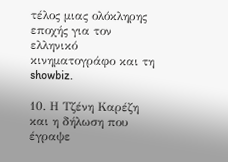τέλος μιας ολόκληρης εποχής για τον ελληνικό κινηματογράφο και τη showbiz.

10. Η Τζένη Καρέζη και η δήλωση που έγραψε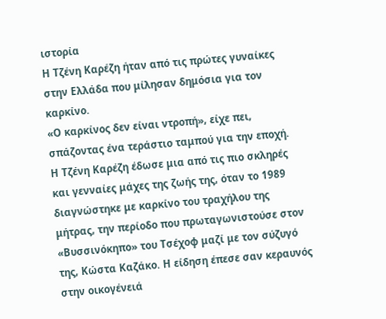ιστορία
Η Τζένη Καρέζη ήταν από τις πρώτες γυναίκες στην Ελλάδα που μίλησαν δημόσια για τον καρκίνο.
«Ο καρκίνος δεν είναι ντροπή», είχε πει, σπάζοντας ένα τεράστιο ταμπού για την εποχή.
Η Τζένη Καρέζη έδωσε μια από τις πιο σκληρές και γενναίες μάχες της ζωής της, όταν το 1989 διαγνώστηκε με καρκίνο του τραχήλου της μήτρας, την περίοδο που πρωταγωνιστούσε στον «Βυσσινόκηπο» του Τσέχοφ μαζί με τον σύζυγό της, Κώστα Καζάκο. Η είδηση έπεσε σαν κεραυνός στην οικογένειά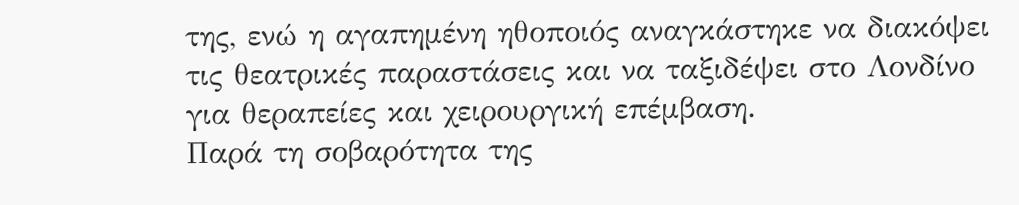της, ενώ η αγαπημένη ηθοποιός αναγκάστηκε να διακόψει τις θεατρικές παραστάσεις και να ταξιδέψει στο Λονδίνο για θεραπείες και χειρουργική επέμβαση.
Παρά τη σοβαρότητα της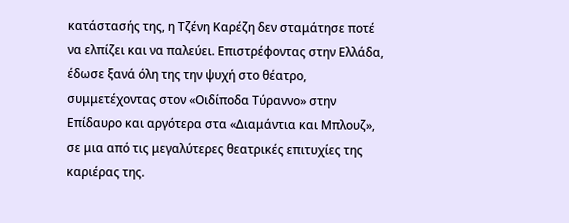κατάστασής της, η Τζένη Καρέζη δεν σταμάτησε ποτέ να ελπίζει και να παλεύει. Επιστρέφοντας στην Ελλάδα, έδωσε ξανά όλη της την ψυχή στο θέατρο, συμμετέχοντας στον «Οιδίποδα Τύραννο» στην Επίδαυρο και αργότερα στα «Διαμάντια και Μπλουζ», σε μια από τις μεγαλύτερες θεατρικές επιτυχίες της καριέρας της.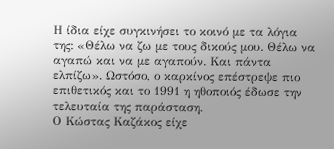Η ίδια είχε συγκινήσει το κοινό με τα λόγια της: «Θέλω να ζω με τους δικούς μου. Θέλω να αγαπώ και να με αγαπούν. Και πάντα ελπίζω». Ωστόσο, ο καρκίνος επέστρεψε πιο επιθετικός και το 1991 η ηθοποιός έδωσε την τελευταία της παράσταση.
Ο Κώστας Καζάκος είχε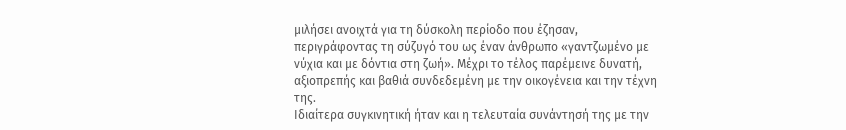μιλήσει ανοιχτά για τη δύσκολη περίοδο που έζησαν, περιγράφοντας τη σύζυγό του ως έναν άνθρωπο «γαντζωμένο με νύχια και με δόντια στη ζωή». Μέχρι το τέλος παρέμεινε δυνατή, αξιοπρεπής και βαθιά συνδεδεμένη με την οικογένεια και την τέχνη της.
Ιδιαίτερα συγκινητική ήταν και η τελευταία συνάντησή της με την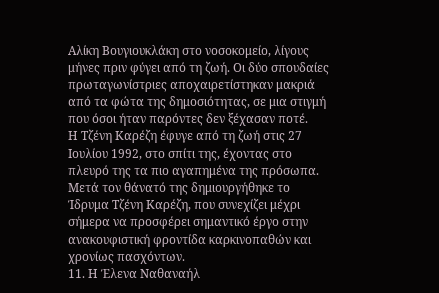Αλίκη Βουγιουκλάκη στο νοσοκομείο, λίγους μήνες πριν φύγει από τη ζωή. Οι δύο σπουδαίες πρωταγωνίστριες αποχαιρετίστηκαν μακριά από τα φώτα της δημοσιότητας, σε μια στιγμή που όσοι ήταν παρόντες δεν ξέχασαν ποτέ.
Η Τζένη Καρέζη έφυγε από τη ζωή στις 27 Ιουλίου 1992, στο σπίτι της, έχοντας στο πλευρό της τα πιο αγαπημένα της πρόσωπα. Μετά τον θάνατό της δημιουργήθηκε το Ίδρυμα Τζένη Καρέζη, που συνεχίζει μέχρι σήμερα να προσφέρει σημαντικό έργο στην ανακουφιστική φροντίδα καρκινοπαθών και χρονίως πασχόντων.
11. Η Έλενα Ναθαναήλ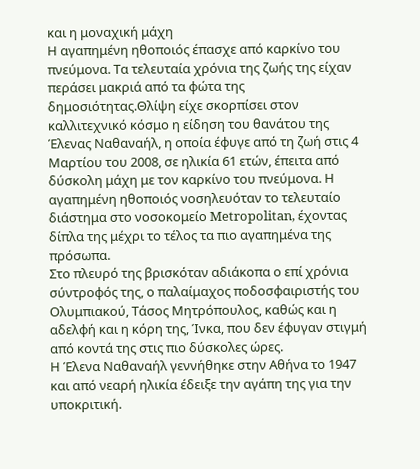και η μοναχική μάχη
Η αγαπημένη ηθοποιός έπασχε από καρκίνο του πνεύμονα. Τα τελευταία χρόνια της ζωής της είχαν περάσει μακριά από τα φώτα της δημοσιότητας.Θλίψη είχε σκορπίσει στον καλλιτεχνικό κόσμο η είδηση του θανάτου της Έλενας Ναθαναήλ, η οποία έφυγε από τη ζωή στις 4 Μαρτίου του 2008, σε ηλικία 61 ετών, έπειτα από δύσκολη μάχη με τον καρκίνο του πνεύμονα. Η αγαπημένη ηθοποιός νοσηλευόταν το τελευταίο διάστημα στο νοσοκομείο Metropolitan, έχοντας δίπλα της μέχρι το τέλος τα πιο αγαπημένα της πρόσωπα.
Στο πλευρό της βρισκόταν αδιάκοπα ο επί χρόνια σύντροφός της, ο παλαίμαχος ποδοσφαιριστής του Ολυμπιακού, Τάσος Μητρόπουλος, καθώς και η αδελφή και η κόρη της, Ίνκα, που δεν έφυγαν στιγμή από κοντά της στις πιο δύσκολες ώρες.
Η Έλενα Ναθαναήλ γεννήθηκε στην Αθήνα το 1947 και από νεαρή ηλικία έδειξε την αγάπη της για την υποκριτική.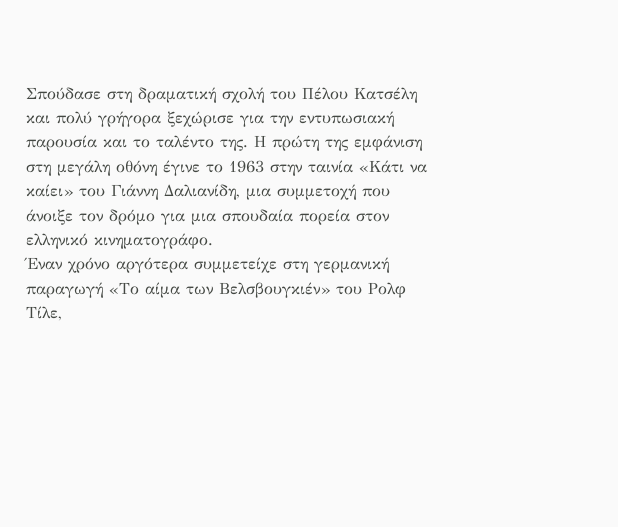Σπούδασε στη δραματική σχολή του Πέλου Κατσέλη και πολύ γρήγορα ξεχώρισε για την εντυπωσιακή παρουσία και το ταλέντο της. Η πρώτη της εμφάνιση στη μεγάλη οθόνη έγινε το 1963 στην ταινία «Κάτι να καίει» του Γιάννη Δαλιανίδη, μια συμμετοχή που άνοιξε τον δρόμο για μια σπουδαία πορεία στον ελληνικό κινηματογράφο.
Έναν χρόνο αργότερα συμμετείχε στη γερμανική παραγωγή «Το αίμα των Βελσβουγκιέν» του Ρολφ Τίλε,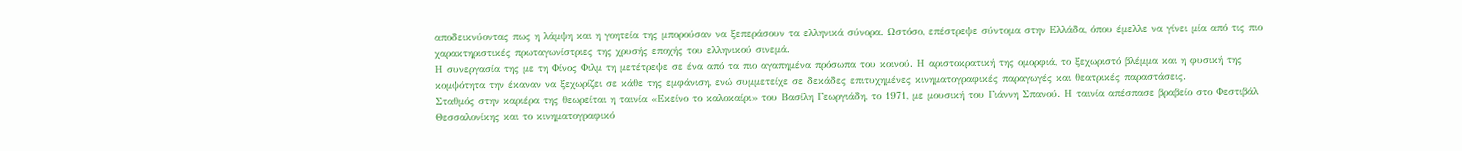αποδεικνύοντας πως η λάμψη και η γοητεία της μπορούσαν να ξεπεράσουν τα ελληνικά σύνορα. Ωστόσο, επέστρεψε σύντομα στην Ελλάδα, όπου έμελλε να γίνει μία από τις πιο χαρακτηριστικές πρωταγωνίστριες της χρυσής εποχής του ελληνικού σινεμά.
Η συνεργασία της με τη Φίνος Φιλμ τη μετέτρεψε σε ένα από τα πιο αγαπημένα πρόσωπα του κοινού. Η αριστοκρατική της ομορφιά, το ξεχωριστό βλέμμα και η φυσική της κομψότητα την έκαναν να ξεχωρίζει σε κάθε της εμφάνιση, ενώ συμμετείχε σε δεκάδες επιτυχημένες κινηματογραφικές παραγωγές και θεατρικές παραστάσεις.
Σταθμός στην καριέρα της θεωρείται η ταινία «Εκείνο το καλοκαίρι» του Βασίλη Γεωργιάδη, το 1971, με μουσική του Γιάννη Σπανού. Η ταινία απέσπασε βραβείο στο Φεστιβάλ Θεσσαλονίκης και το κινηματογραφικό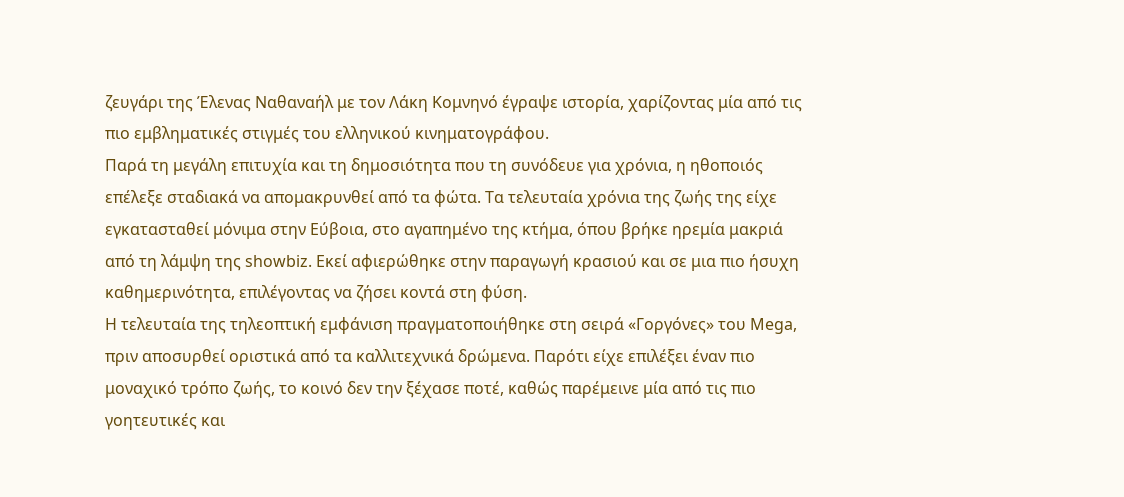ζευγάρι της Έλενας Ναθαναήλ με τον Λάκη Κομνηνό έγραψε ιστορία, χαρίζοντας μία από τις πιο εμβληματικές στιγμές του ελληνικού κινηματογράφου.
Παρά τη μεγάλη επιτυχία και τη δημοσιότητα που τη συνόδευε για χρόνια, η ηθοποιός επέλεξε σταδιακά να απομακρυνθεί από τα φώτα. Τα τελευταία χρόνια της ζωής της είχε εγκατασταθεί μόνιμα στην Εύβοια, στο αγαπημένο της κτήμα, όπου βρήκε ηρεμία μακριά από τη λάμψη της showbiz. Εκεί αφιερώθηκε στην παραγωγή κρασιού και σε μια πιο ήσυχη καθημερινότητα, επιλέγοντας να ζήσει κοντά στη φύση.
Η τελευταία της τηλεοπτική εμφάνιση πραγματοποιήθηκε στη σειρά «Γοργόνες» του Mega, πριν αποσυρθεί οριστικά από τα καλλιτεχνικά δρώμενα. Παρότι είχε επιλέξει έναν πιο μοναχικό τρόπο ζωής, το κοινό δεν την ξέχασε ποτέ, καθώς παρέμεινε μία από τις πιο γοητευτικές και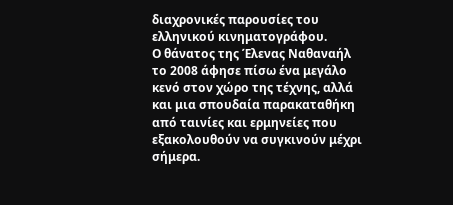διαχρονικές παρουσίες του ελληνικού κινηματογράφου.
Ο θάνατος της Έλενας Ναθαναήλ το 2008 άφησε πίσω ένα μεγάλο κενό στον χώρο της τέχνης, αλλά και μια σπουδαία παρακαταθήκη από ταινίες και ερμηνείες που εξακολουθούν να συγκινούν μέχρι σήμερα.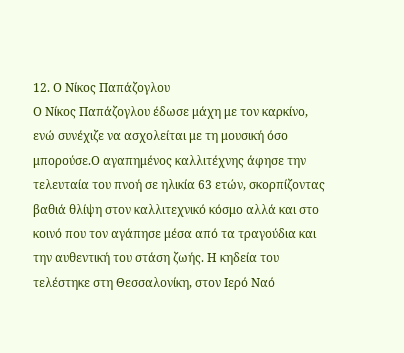12. Ο Νίκος Παπάζογλου
Ο Νίκος Παπάζογλου έδωσε μάχη με τον καρκίνο, ενώ συνέχιζε να ασχολείται με τη μουσική όσο μπορούσε.Ο αγαπημένος καλλιτέχνης άφησε την τελευταία του πνοή σε ηλικία 63 ετών, σκορπίζοντας βαθιά θλίψη στον καλλιτεχνικό κόσμο αλλά και στο κοινό που τον αγάπησε μέσα από τα τραγούδια και την αυθεντική του στάση ζωής. Η κηδεία του τελέστηκε στη Θεσσαλονίκη, στον Ιερό Ναό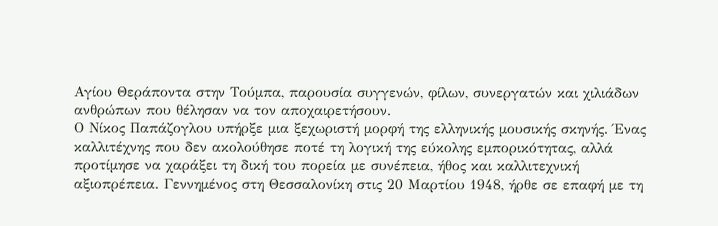Αγίου Θεράποντα στην Τούμπα, παρουσία συγγενών, φίλων, συνεργατών και χιλιάδων ανθρώπων που θέλησαν να τον αποχαιρετήσουν.
Ο Νίκος Παπάζογλου υπήρξε μια ξεχωριστή μορφή της ελληνικής μουσικής σκηνής. Ένας καλλιτέχνης που δεν ακολούθησε ποτέ τη λογική της εύκολης εμπορικότητας, αλλά προτίμησε να χαράξει τη δική του πορεία με συνέπεια, ήθος και καλλιτεχνική αξιοπρέπεια. Γεννημένος στη Θεσσαλονίκη στις 20 Μαρτίου 1948, ήρθε σε επαφή με τη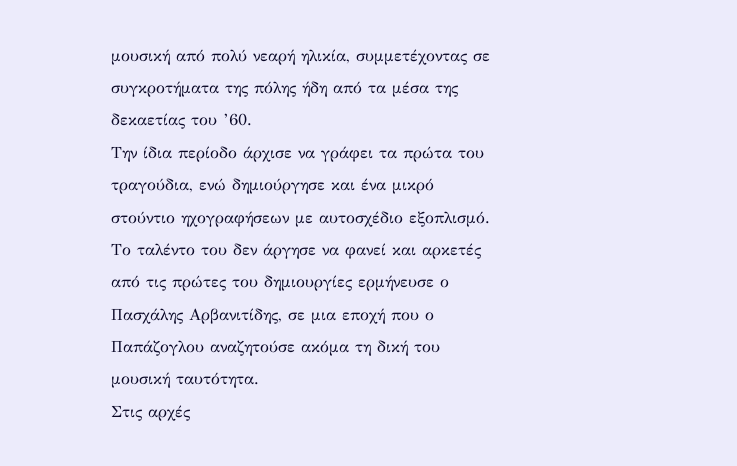μουσική από πολύ νεαρή ηλικία, συμμετέχοντας σε συγκροτήματα της πόλης ήδη από τα μέσα της δεκαετίας του ’60.
Την ίδια περίοδο άρχισε να γράφει τα πρώτα του τραγούδια, ενώ δημιούργησε και ένα μικρό στούντιο ηχογραφήσεων με αυτοσχέδιο εξοπλισμό. Το ταλέντο του δεν άργησε να φανεί και αρκετές από τις πρώτες του δημιουργίες ερμήνευσε ο Πασχάλης Αρβανιτίδης, σε μια εποχή που ο Παπάζογλου αναζητούσε ακόμα τη δική του μουσική ταυτότητα.
Στις αρχές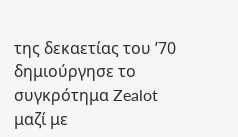της δεκαετίας του ’70 δημιούργησε το συγκρότημα Zealot μαζί με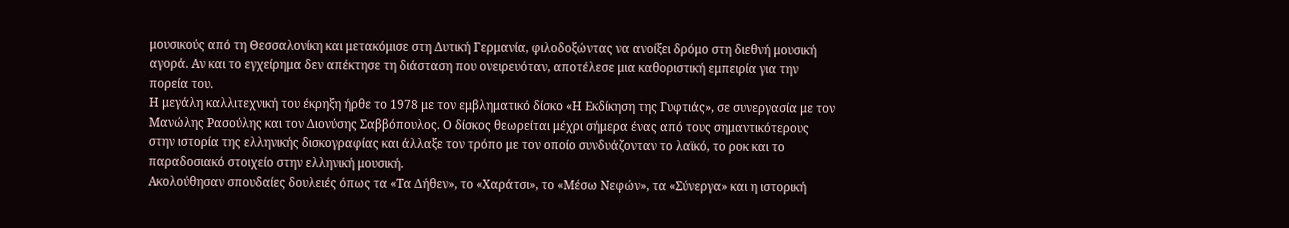μουσικούς από τη Θεσσαλονίκη και μετακόμισε στη Δυτική Γερμανία, φιλοδοξώντας να ανοίξει δρόμο στη διεθνή μουσική αγορά. Αν και το εγχείρημα δεν απέκτησε τη διάσταση που ονειρευόταν, αποτέλεσε μια καθοριστική εμπειρία για την πορεία του.
Η μεγάλη καλλιτεχνική του έκρηξη ήρθε το 1978 με τον εμβληματικό δίσκο «Η Εκδίκηση της Γυφτιάς», σε συνεργασία με τον Μανώλης Ρασούλης και τον Διονύσης Σαββόπουλος. Ο δίσκος θεωρείται μέχρι σήμερα ένας από τους σημαντικότερους στην ιστορία της ελληνικής δισκογραφίας και άλλαξε τον τρόπο με τον οποίο συνδυάζονταν το λαϊκό, το ροκ και το παραδοσιακό στοιχείο στην ελληνική μουσική.
Ακολούθησαν σπουδαίες δουλειές όπως τα «Τα Δήθεν», το «Χαράτσι», το «Μέσω Νεφών», τα «Σύνεργα» και η ιστορική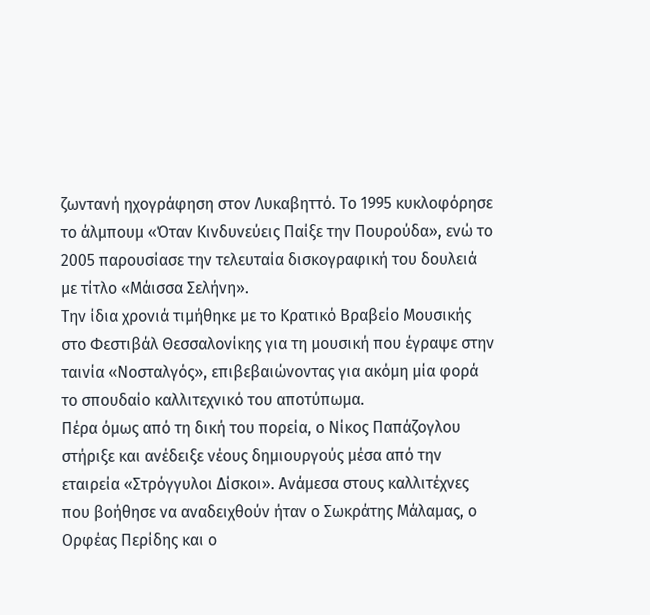ζωντανή ηχογράφηση στον Λυκαβηττό. Το 1995 κυκλοφόρησε το άλμπουμ «Όταν Κινδυνεύεις Παίξε την Πουρούδα», ενώ το 2005 παρουσίασε την τελευταία δισκογραφική του δουλειά με τίτλο «Μάισσα Σελήνη».
Την ίδια χρονιά τιμήθηκε με το Κρατικό Βραβείο Μουσικής στο Φεστιβάλ Θεσσαλονίκης για τη μουσική που έγραψε στην ταινία «Νοσταλγός», επιβεβαιώνοντας για ακόμη μία φορά το σπουδαίο καλλιτεχνικό του αποτύπωμα.
Πέρα όμως από τη δική του πορεία, ο Νίκος Παπάζογλου στήριξε και ανέδειξε νέους δημιουργούς μέσα από την εταιρεία «Στρόγγυλοι Δίσκοι». Ανάμεσα στους καλλιτέχνες που βοήθησε να αναδειχθούν ήταν ο Σωκράτης Μάλαμας, ο Ορφέας Περίδης και ο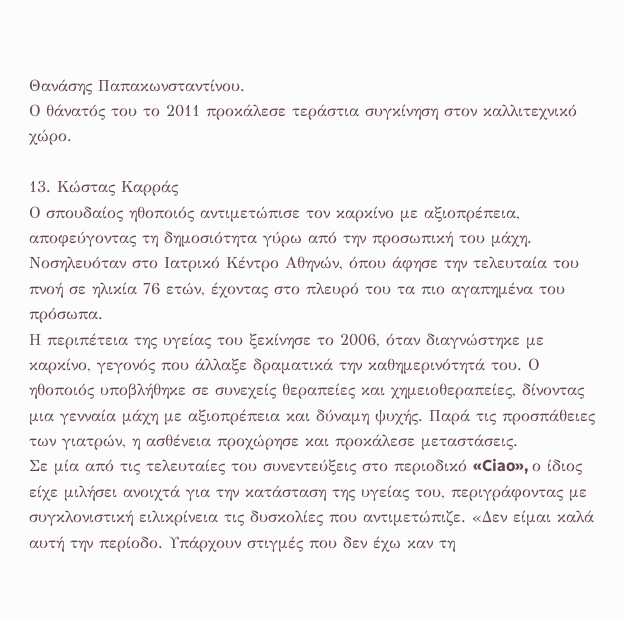Θανάσης Παπακωνσταντίνου.
Ο θάνατός του το 2011 προκάλεσε τεράστια συγκίνηση στον καλλιτεχνικό χώρο.

13. Κώστας Καρράς
Ο σπουδαίος ηθοποιός αντιμετώπισε τον καρκίνο με αξιοπρέπεια, αποφεύγοντας τη δημοσιότητα γύρω από την προσωπική του μάχη.
Νοσηλευόταν στο Ιατρικό Κέντρο Αθηνών, όπου άφησε την τελευταία του πνοή σε ηλικία 76 ετών, έχοντας στο πλευρό του τα πιο αγαπημένα του πρόσωπα.
Η περιπέτεια της υγείας του ξεκίνησε το 2006, όταν διαγνώστηκε με καρκίνο, γεγονός που άλλαξε δραματικά την καθημερινότητά του. Ο ηθοποιός υποβλήθηκε σε συνεχείς θεραπείες και χημειοθεραπείες, δίνοντας μια γενναία μάχη με αξιοπρέπεια και δύναμη ψυχής. Παρά τις προσπάθειες των γιατρών, η ασθένεια προχώρησε και προκάλεσε μεταστάσεις.
Σε μία από τις τελευταίες του συνεντεύξεις στο περιοδικό «Ciao», ο ίδιος είχε μιλήσει ανοιχτά για την κατάσταση της υγείας του, περιγράφοντας με συγκλονιστική ειλικρίνεια τις δυσκολίες που αντιμετώπιζε. «Δεν είμαι καλά αυτή την περίοδο. Υπάρχουν στιγμές που δεν έχω καν τη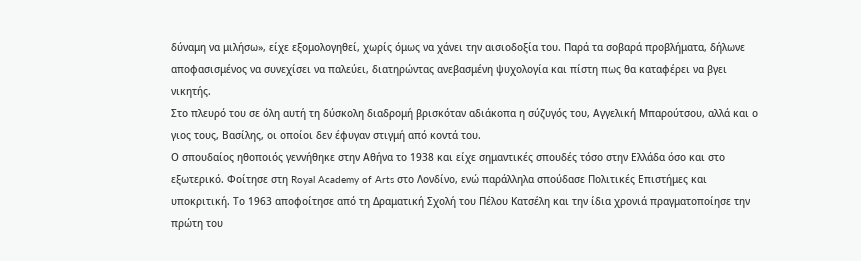δύναμη να μιλήσω», είχε εξομολογηθεί, χωρίς όμως να χάνει την αισιοδοξία του. Παρά τα σοβαρά προβλήματα, δήλωνε αποφασισμένος να συνεχίσει να παλεύει, διατηρώντας ανεβασμένη ψυχολογία και πίστη πως θα καταφέρει να βγει νικητής.
Στο πλευρό του σε όλη αυτή τη δύσκολη διαδρομή βρισκόταν αδιάκοπα η σύζυγός του, Αγγελική Μπαρούτσου, αλλά και ο γιος τους, Βασίλης, οι οποίοι δεν έφυγαν στιγμή από κοντά του.
Ο σπουδαίος ηθοποιός γεννήθηκε στην Αθήνα το 1938 και είχε σημαντικές σπουδές τόσο στην Ελλάδα όσο και στο εξωτερικό. Φοίτησε στη Royal Academy of Arts στο Λονδίνο, ενώ παράλληλα σπούδασε Πολιτικές Επιστήμες και υποκριτική. Το 1963 αποφοίτησε από τη Δραματική Σχολή του Πέλου Κατσέλη και την ίδια χρονιά πραγματοποίησε την πρώτη του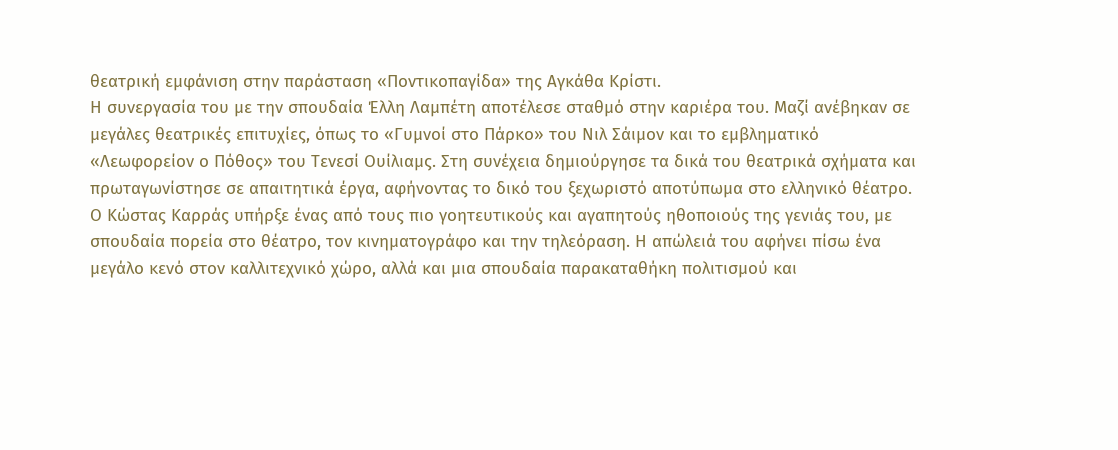θεατρική εμφάνιση στην παράσταση «Ποντικοπαγίδα» της Αγκάθα Κρίστι.
Η συνεργασία του με την σπουδαία Έλλη Λαμπέτη αποτέλεσε σταθμό στην καριέρα του. Μαζί ανέβηκαν σε μεγάλες θεατρικές επιτυχίες, όπως το «Γυμνοί στο Πάρκο» του Νιλ Σάιμον και το εμβληματικό «Λεωφορείον ο Πόθος» του Τενεσί Ουίλιαμς. Στη συνέχεια δημιούργησε τα δικά του θεατρικά σχήματα και πρωταγωνίστησε σε απαιτητικά έργα, αφήνοντας το δικό του ξεχωριστό αποτύπωμα στο ελληνικό θέατρο.
Ο Κώστας Καρράς υπήρξε ένας από τους πιο γοητευτικούς και αγαπητούς ηθοποιούς της γενιάς του, με σπουδαία πορεία στο θέατρο, τον κινηματογράφο και την τηλεόραση. Η απώλειά του αφήνει πίσω ένα μεγάλο κενό στον καλλιτεχνικό χώρο, αλλά και μια σπουδαία παρακαταθήκη πολιτισμού και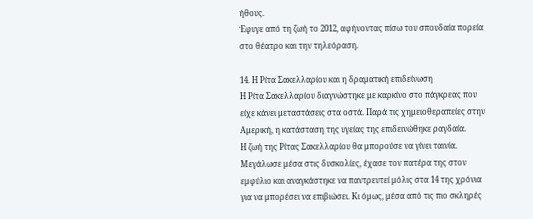ήθους.
Έφυγε από τη ζωή το 2012, αφήνοντας πίσω του σπουδαία πορεία στο θέατρο και την τηλεόραση.

14. Η Ρίτα Σακελλαρίου και η δραματική επιδείνωση
Η Ρίτα Σακελλαρίου διαγνώστηκε με καρκίνο στο πάγκρεας που είχε κάνει μεταστάσεις στα οστά. Παρά τις χημειοθεραπείες στην Αμερική, η κατάσταση της υγείας της επιδεινώθηκε ραγδαία.
Η ζωή της Ρίτας Σακελλαρίου θα μπορούσε να γίνει ταινία. Μεγάλωσε μέσα στις δυσκολίες, έχασε τον πατέρα της στον εμφύλιο και αναγκάστηκε να παντρευτεί μόλις στα 14 της χρόνια για να μπορέσει να επιβιώσει. Κι όμως, μέσα από τις πιο σκληρές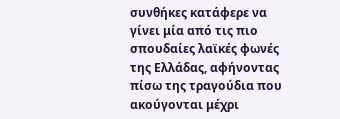συνθήκες κατάφερε να γίνει μία από τις πιο σπουδαίες λαϊκές φωνές της Ελλάδας, αφήνοντας πίσω της τραγούδια που ακούγονται μέχρι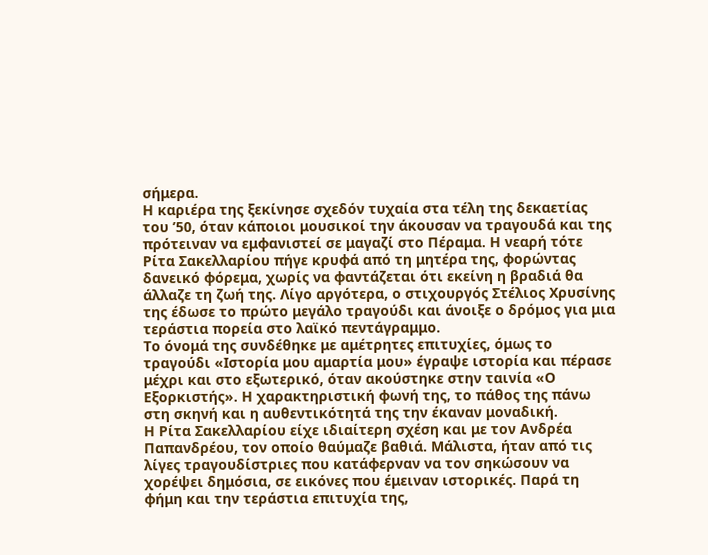σήμερα.
Η καριέρα της ξεκίνησε σχεδόν τυχαία στα τέλη της δεκαετίας του ’50, όταν κάποιοι μουσικοί την άκουσαν να τραγουδά και της πρότειναν να εμφανιστεί σε μαγαζί στο Πέραμα. Η νεαρή τότε Ρίτα Σακελλαρίου πήγε κρυφά από τη μητέρα της, φορώντας δανεικό φόρεμα, χωρίς να φαντάζεται ότι εκείνη η βραδιά θα άλλαζε τη ζωή της. Λίγο αργότερα, ο στιχουργός Στέλιος Χρυσίνης της έδωσε το πρώτο μεγάλο τραγούδι και άνοιξε ο δρόμος για μια τεράστια πορεία στο λαϊκό πεντάγραμμο.
Το όνομά της συνδέθηκε με αμέτρητες επιτυχίες, όμως το τραγούδι «Ιστορία μου αμαρτία μου» έγραψε ιστορία και πέρασε μέχρι και στο εξωτερικό, όταν ακούστηκε στην ταινία «Ο Εξορκιστής». Η χαρακτηριστική φωνή της, το πάθος της πάνω στη σκηνή και η αυθεντικότητά της την έκαναν μοναδική.
Η Ρίτα Σακελλαρίου είχε ιδιαίτερη σχέση και με τον Ανδρέα Παπανδρέου, τον οποίο θαύμαζε βαθιά. Μάλιστα, ήταν από τις λίγες τραγουδίστριες που κατάφερναν να τον σηκώσουν να χορέψει δημόσια, σε εικόνες που έμειναν ιστορικές. Παρά τη φήμη και την τεράστια επιτυχία της,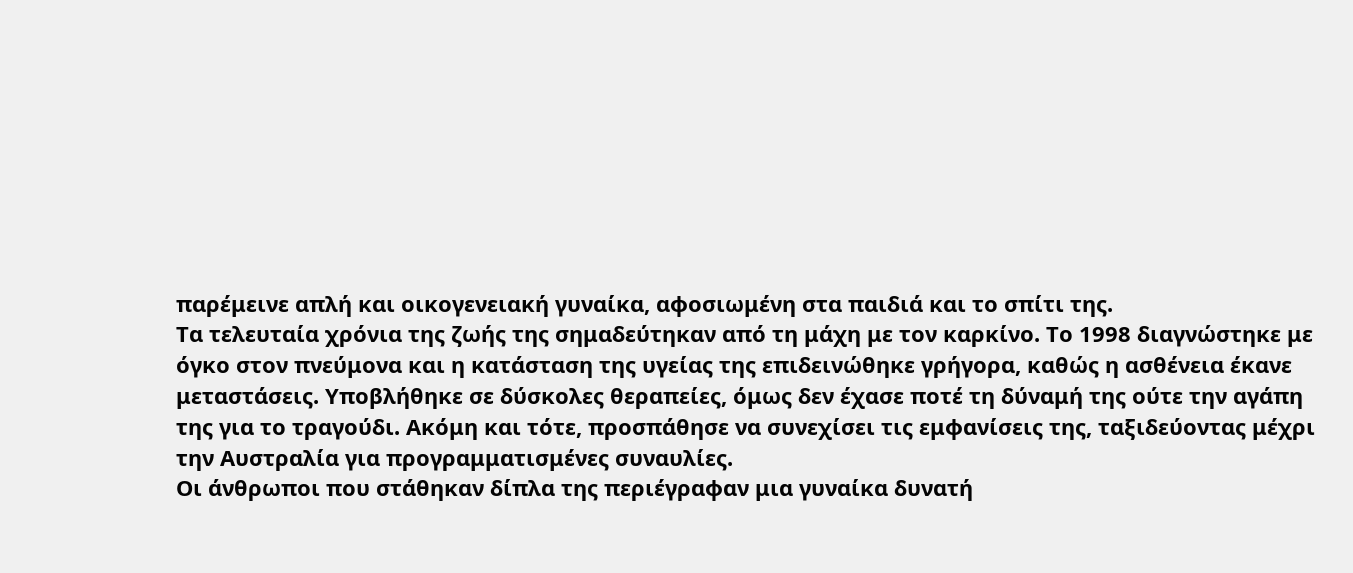παρέμεινε απλή και οικογενειακή γυναίκα, αφοσιωμένη στα παιδιά και το σπίτι της.
Τα τελευταία χρόνια της ζωής της σημαδεύτηκαν από τη μάχη με τον καρκίνο. Το 1998 διαγνώστηκε με όγκο στον πνεύμονα και η κατάσταση της υγείας της επιδεινώθηκε γρήγορα, καθώς η ασθένεια έκανε μεταστάσεις. Υποβλήθηκε σε δύσκολες θεραπείες, όμως δεν έχασε ποτέ τη δύναμή της ούτε την αγάπη της για το τραγούδι. Ακόμη και τότε, προσπάθησε να συνεχίσει τις εμφανίσεις της, ταξιδεύοντας μέχρι την Αυστραλία για προγραμματισμένες συναυλίες.
Οι άνθρωποι που στάθηκαν δίπλα της περιέγραφαν μια γυναίκα δυνατή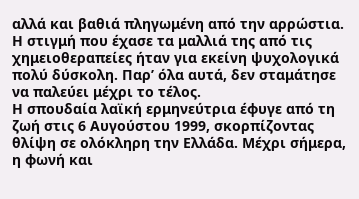αλλά και βαθιά πληγωμένη από την αρρώστια. Η στιγμή που έχασε τα μαλλιά της από τις χημειοθεραπείες ήταν για εκείνη ψυχολογικά πολύ δύσκολη. Παρ’ όλα αυτά, δεν σταμάτησε να παλεύει μέχρι το τέλος.
Η σπουδαία λαϊκή ερμηνεύτρια έφυγε από τη ζωή στις 6 Αυγούστου 1999, σκορπίζοντας θλίψη σε ολόκληρη την Ελλάδα. Μέχρι σήμερα, η φωνή και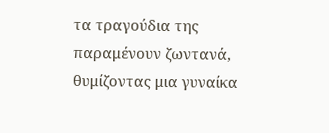τα τραγούδια της παραμένουν ζωντανά, θυμίζοντας μια γυναίκα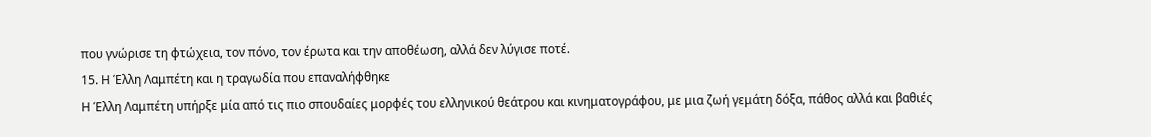που γνώρισε τη φτώχεια, τον πόνο, τον έρωτα και την αποθέωση, αλλά δεν λύγισε ποτέ.
15. Η Έλλη Λαμπέτη και η τραγωδία που επαναλήφθηκε
Η Έλλη Λαμπέτη υπήρξε μία από τις πιο σπουδαίες μορφές του ελληνικού θεάτρου και κινηματογράφου, με μια ζωή γεμάτη δόξα, πάθος αλλά και βαθιές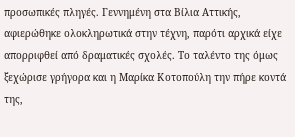προσωπικές πληγές. Γεννημένη στα Βίλια Αττικής, αφιερώθηκε ολοκληρωτικά στην τέχνη, παρότι αρχικά είχε απορριφθεί από δραματικές σχολές. Το ταλέντο της όμως ξεχώρισε γρήγορα και η Μαρίκα Κοτοπούλη την πήρε κοντά της,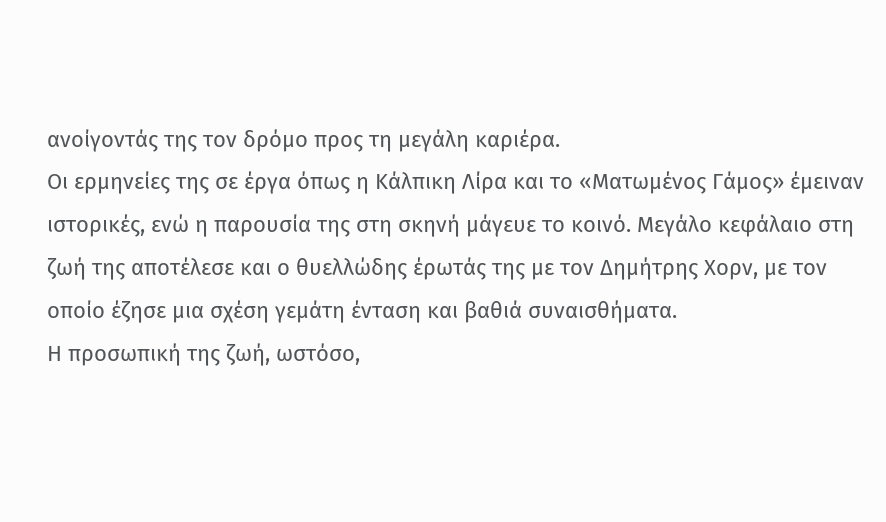ανοίγοντάς της τον δρόμο προς τη μεγάλη καριέρα.
Οι ερμηνείες της σε έργα όπως η Κάλπικη Λίρα και το «Ματωμένος Γάμος» έμειναν ιστορικές, ενώ η παρουσία της στη σκηνή μάγευε το κοινό. Μεγάλο κεφάλαιο στη ζωή της αποτέλεσε και ο θυελλώδης έρωτάς της με τον Δημήτρης Χορν, με τον οποίο έζησε μια σχέση γεμάτη ένταση και βαθιά συναισθήματα.
Η προσωπική της ζωή, ωστόσο,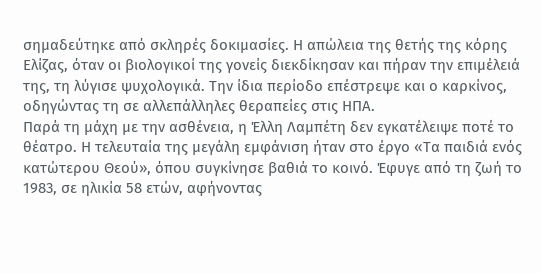σημαδεύτηκε από σκληρές δοκιμασίες. Η απώλεια της θετής της κόρης Ελίζας, όταν οι βιολογικοί της γονείς διεκδίκησαν και πήραν την επιμέλειά της, τη λύγισε ψυχολογικά. Την ίδια περίοδο επέστρεψε και ο καρκίνος, οδηγώντας τη σε αλλεπάλληλες θεραπείες στις ΗΠΑ.
Παρά τη μάχη με την ασθένεια, η Έλλη Λαμπέτη δεν εγκατέλειψε ποτέ το θέατρο. Η τελευταία της μεγάλη εμφάνιση ήταν στο έργο «Τα παιδιά ενός κατώτερου Θεού», όπου συγκίνησε βαθιά το κοινό. Έφυγε από τη ζωή το 1983, σε ηλικία 58 ετών, αφήνοντας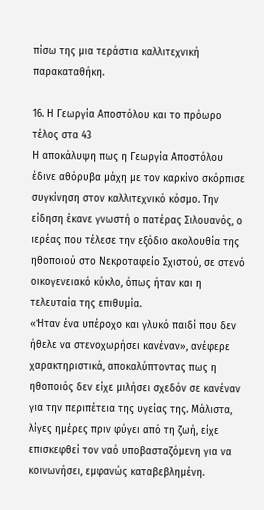πίσω της μια τεράστια καλλιτεχνική παρακαταθήκη.

16. Η Γεωργία Αποστόλου και το πρόωρο τέλος στα 43
Η αποκάλυψη πως η Γεωργία Αποστόλου έδινε αθόρυβα μάχη με τον καρκίνο σκόρπισε συγκίνηση στον καλλιτεχνικό κόσμο. Την είδηση έκανε γνωστή ο πατέρας Σιλουανός, ο ιερέας που τέλεσε την εξόδιο ακολουθία της ηθοποιού στο Νεκροταφείο Σχιστού, σε στενό οικογενειακό κύκλο, όπως ήταν και η τελευταία της επιθυμία.
«Ήταν ένα υπέροχο και γλυκό παιδί που δεν ήθελε να στενοχωρήσει κανέναν», ανέφερε χαρακτηριστικά, αποκαλύπτοντας πως η ηθοποιός δεν είχε μιλήσει σχεδόν σε κανέναν για την περιπέτεια της υγείας της. Μάλιστα, λίγες ημέρες πριν φύγει από τη ζωή, είχε επισκεφθεί τον ναό υποβασταζόμενη για να κοινωνήσει, εμφανώς καταβεβλημένη.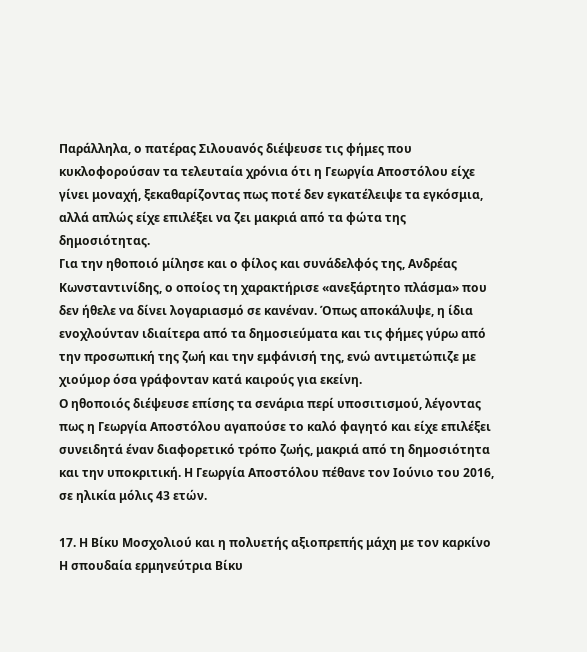Παράλληλα, ο πατέρας Σιλουανός διέψευσε τις φήμες που κυκλοφορούσαν τα τελευταία χρόνια ότι η Γεωργία Αποστόλου είχε γίνει μοναχή, ξεκαθαρίζοντας πως ποτέ δεν εγκατέλειψε τα εγκόσμια, αλλά απλώς είχε επιλέξει να ζει μακριά από τα φώτα της δημοσιότητας.
Για την ηθοποιό μίλησε και ο φίλος και συνάδελφός της, Ανδρέας Κωνσταντινίδης, ο οποίος τη χαρακτήρισε «ανεξάρτητο πλάσμα» που δεν ήθελε να δίνει λογαριασμό σε κανέναν. Όπως αποκάλυψε, η ίδια ενοχλούνταν ιδιαίτερα από τα δημοσιεύματα και τις φήμες γύρω από την προσωπική της ζωή και την εμφάνισή της, ενώ αντιμετώπιζε με χιούμορ όσα γράφονταν κατά καιρούς για εκείνη.
Ο ηθοποιός διέψευσε επίσης τα σενάρια περί υποσιτισμού, λέγοντας πως η Γεωργία Αποστόλου αγαπούσε το καλό φαγητό και είχε επιλέξει συνειδητά έναν διαφορετικό τρόπο ζωής, μακριά από τη δημοσιότητα και την υποκριτική. Η Γεωργία Αποστόλου πέθανε τον Ιούνιο του 2016, σε ηλικία μόλις 43 ετών.

17. Η Βίκυ Μοσχολιού και η πολυετής αξιοπρεπής μάχη με τον καρκίνο
Η σπουδαία ερμηνεύτρια Βίκυ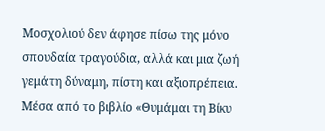Μοσχολιού δεν άφησε πίσω της μόνο σπουδαία τραγούδια, αλλά και μια ζωή γεμάτη δύναμη, πίστη και αξιοπρέπεια. Μέσα από το βιβλίο «Θυμάμαι τη Βίκυ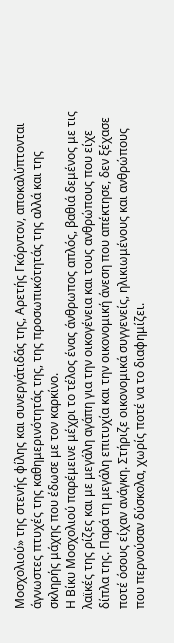Μοσχολιού» της στενής φίλης και συνεργάτιδάς της, Αρετής Γκόρντον, αποκαλύπτονται άγνωστες πτυχές της καθημερινότητάς της, της προσωπικότητάς της αλλά και της σκληρής μάχης που έδωσε με τον καρκίνο.
Η Βίκυ Μοσχολιού παρέμεινε μέχρι το τέλος ένας άνθρωπος απλός, βαθιά δεμένος με τις λαϊκές της ρίζες και με μεγάλη αγάπη για την οικογένεια και τους ανθρώπους που είχε δίπλα της. Παρά τη μεγάλη επιτυχία και την οικονομική άνεση που απέκτησε, δεν ξέχασε ποτέ όσους είχαν ανάγκη. Στήριζε οικονομικά συγγενείς, ηλικιωμένους και ανθρώπους που περνούσαν δύσκολα, χωρίς ποτέ να το διαφημίζει.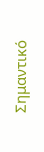Σημαντικό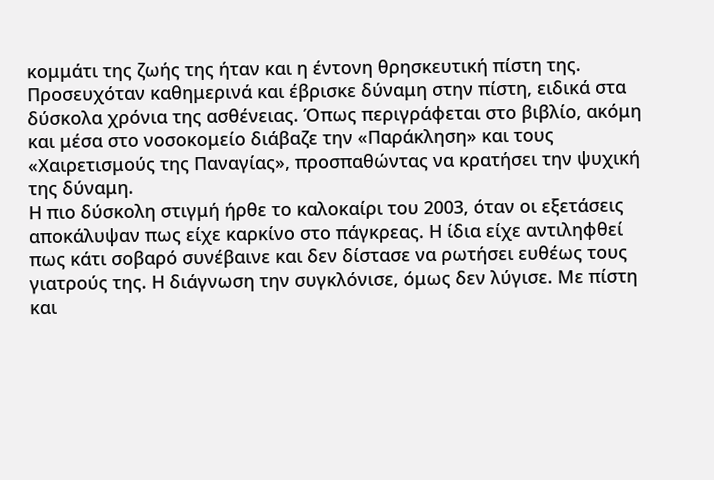κομμάτι της ζωής της ήταν και η έντονη θρησκευτική πίστη της. Προσευχόταν καθημερινά και έβρισκε δύναμη στην πίστη, ειδικά στα δύσκολα χρόνια της ασθένειας. Όπως περιγράφεται στο βιβλίο, ακόμη και μέσα στο νοσοκομείο διάβαζε την «Παράκληση» και τους «Χαιρετισμούς της Παναγίας», προσπαθώντας να κρατήσει την ψυχική της δύναμη.
Η πιο δύσκολη στιγμή ήρθε το καλοκαίρι του 2003, όταν οι εξετάσεις αποκάλυψαν πως είχε καρκίνο στο πάγκρεας. Η ίδια είχε αντιληφθεί πως κάτι σοβαρό συνέβαινε και δεν δίστασε να ρωτήσει ευθέως τους γιατρούς της. Η διάγνωση την συγκλόνισε, όμως δεν λύγισε. Με πίστη και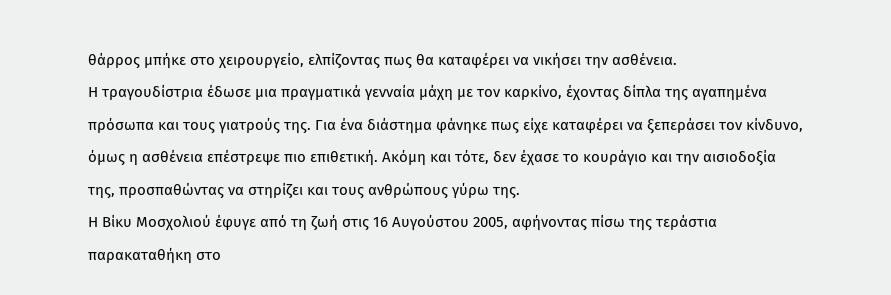θάρρος μπήκε στο χειρουργείο, ελπίζοντας πως θα καταφέρει να νικήσει την ασθένεια.
Η τραγουδίστρια έδωσε μια πραγματικά γενναία μάχη με τον καρκίνο, έχοντας δίπλα της αγαπημένα πρόσωπα και τους γιατρούς της. Για ένα διάστημα φάνηκε πως είχε καταφέρει να ξεπεράσει τον κίνδυνο, όμως η ασθένεια επέστρεψε πιο επιθετική. Ακόμη και τότε, δεν έχασε το κουράγιο και την αισιοδοξία της, προσπαθώντας να στηρίζει και τους ανθρώπους γύρω της.
Η Βίκυ Μοσχολιού έφυγε από τη ζωή στις 16 Αυγούστου 2005, αφήνοντας πίσω της τεράστια παρακαταθήκη στο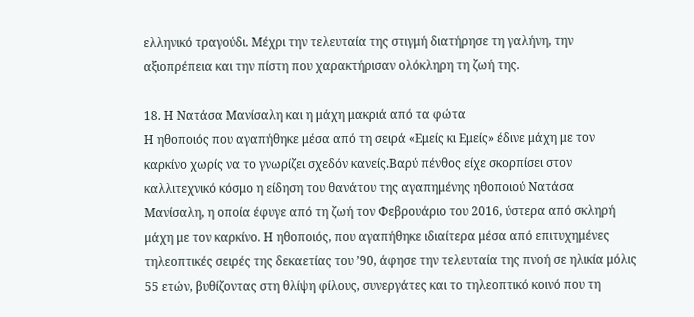ελληνικό τραγούδι. Μέχρι την τελευταία της στιγμή διατήρησε τη γαλήνη, την αξιοπρέπεια και την πίστη που χαρακτήρισαν ολόκληρη τη ζωή της.

18. Η Νατάσα Μανίσαλη και η μάχη μακριά από τα φώτα
Η ηθοποιός που αγαπήθηκε μέσα από τη σειρά «Εμείς κι Εμείς» έδινε μάχη με τον καρκίνο χωρίς να το γνωρίζει σχεδόν κανείς.Βαρύ πένθος είχε σκορπίσει στον καλλιτεχνικό κόσμο η είδηση του θανάτου της αγαπημένης ηθοποιού Νατάσα Μανίσαλη, η οποία έφυγε από τη ζωή τον Φεβρουάριο του 2016, ύστερα από σκληρή μάχη με τον καρκίνο. Η ηθοποιός, που αγαπήθηκε ιδιαίτερα μέσα από επιτυχημένες τηλεοπτικές σειρές της δεκαετίας του ’90, άφησε την τελευταία της πνοή σε ηλικία μόλις 55 ετών, βυθίζοντας στη θλίψη φίλους, συνεργάτες και το τηλεοπτικό κοινό που τη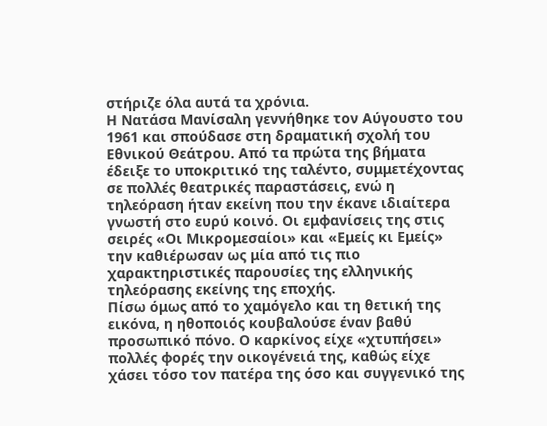στήριζε όλα αυτά τα χρόνια.
Η Νατάσα Μανίσαλη γεννήθηκε τον Αύγουστο του 1961 και σπούδασε στη δραματική σχολή του Εθνικού Θεάτρου. Από τα πρώτα της βήματα έδειξε το υποκριτικό της ταλέντο, συμμετέχοντας σε πολλές θεατρικές παραστάσεις, ενώ η τηλεόραση ήταν εκείνη που την έκανε ιδιαίτερα γνωστή στο ευρύ κοινό. Οι εμφανίσεις της στις σειρές «Οι Μικρομεσαίοι» και «Εμείς κι Εμείς» την καθιέρωσαν ως μία από τις πιο χαρακτηριστικές παρουσίες της ελληνικής τηλεόρασης εκείνης της εποχής.
Πίσω όμως από το χαμόγελο και τη θετική της εικόνα, η ηθοποιός κουβαλούσε έναν βαθύ προσωπικό πόνο. Ο καρκίνος είχε «χτυπήσει» πολλές φορές την οικογένειά της, καθώς είχε χάσει τόσο τον πατέρα της όσο και συγγενικό της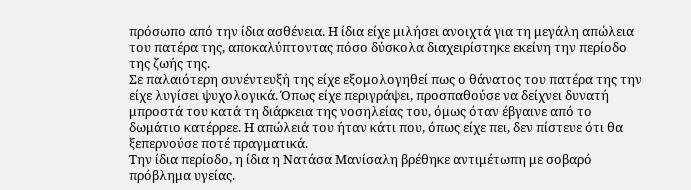πρόσωπο από την ίδια ασθένεια. Η ίδια είχε μιλήσει ανοιχτά για τη μεγάλη απώλεια του πατέρα της, αποκαλύπτοντας πόσο δύσκολα διαχειρίστηκε εκείνη την περίοδο της ζωής της.
Σε παλαιότερη συνέντευξή της είχε εξομολογηθεί πως ο θάνατος του πατέρα της την είχε λυγίσει ψυχολογικά. Όπως είχε περιγράψει, προσπαθούσε να δείχνει δυνατή μπροστά του κατά τη διάρκεια της νοσηλείας του, όμως όταν έβγαινε από το δωμάτιο κατέρρεε. Η απώλειά του ήταν κάτι που, όπως είχε πει, δεν πίστευε ότι θα ξεπερνούσε ποτέ πραγματικά.
Την ίδια περίοδο, η ίδια η Νατάσα Μανίσαλη βρέθηκε αντιμέτωπη με σοβαρό πρόβλημα υγείας.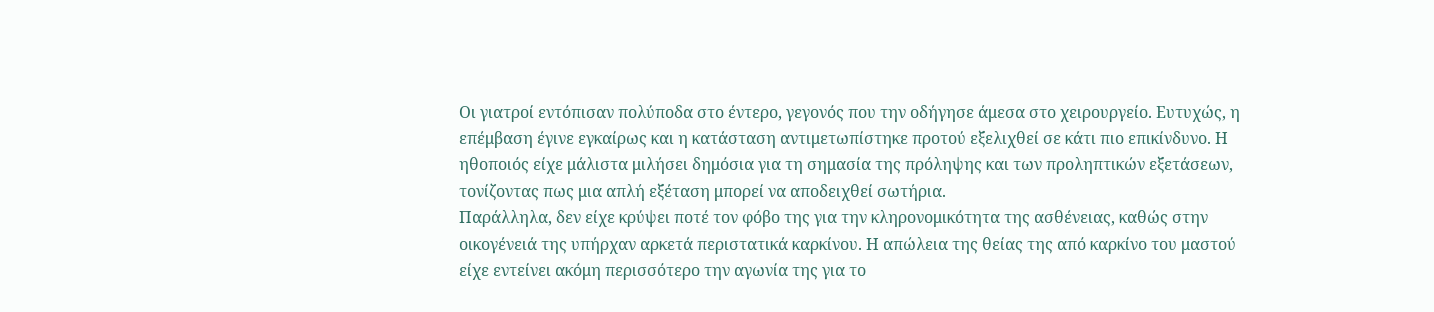Οι γιατροί εντόπισαν πολύποδα στο έντερο, γεγονός που την οδήγησε άμεσα στο χειρουργείο. Ευτυχώς, η επέμβαση έγινε εγκαίρως και η κατάσταση αντιμετωπίστηκε προτού εξελιχθεί σε κάτι πιο επικίνδυνο. Η ηθοποιός είχε μάλιστα μιλήσει δημόσια για τη σημασία της πρόληψης και των προληπτικών εξετάσεων, τονίζοντας πως μια απλή εξέταση μπορεί να αποδειχθεί σωτήρια.
Παράλληλα, δεν είχε κρύψει ποτέ τον φόβο της για την κληρονομικότητα της ασθένειας, καθώς στην οικογένειά της υπήρχαν αρκετά περιστατικά καρκίνου. Η απώλεια της θείας της από καρκίνο του μαστού είχε εντείνει ακόμη περισσότερο την αγωνία της για το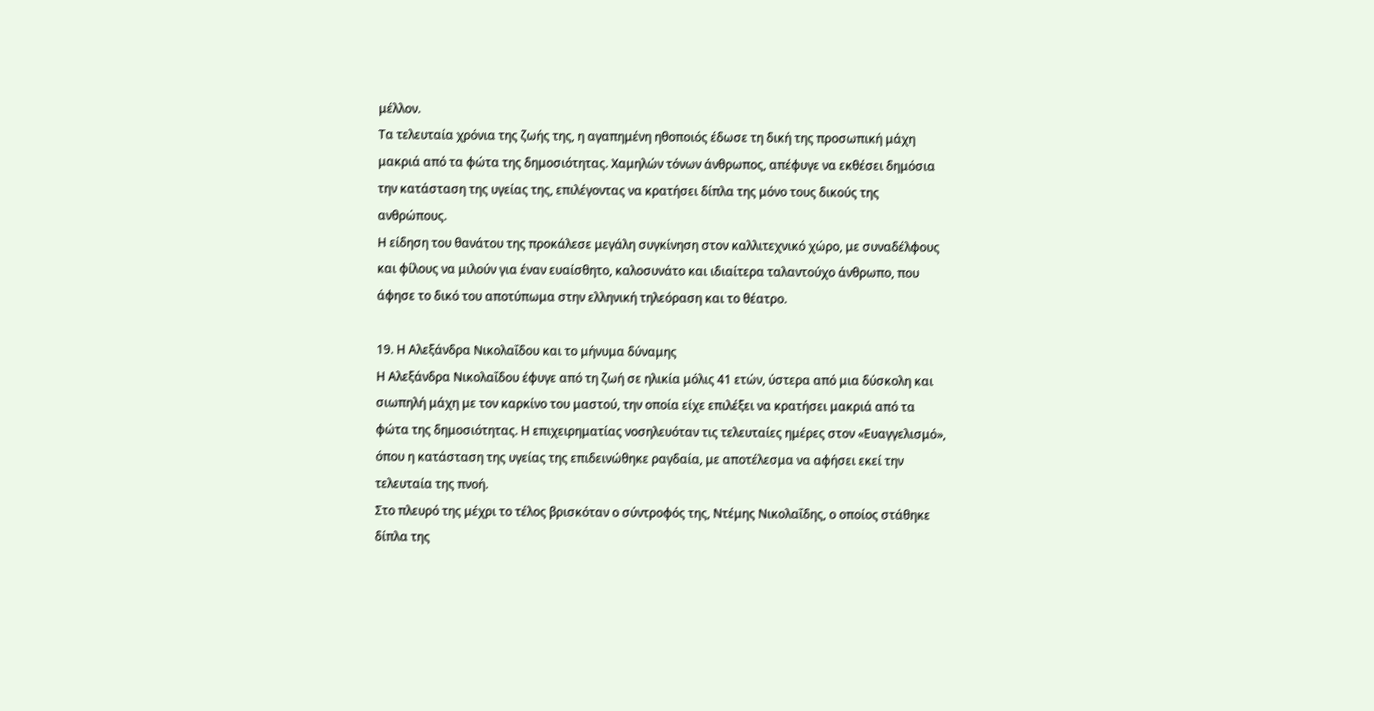μέλλον.
Τα τελευταία χρόνια της ζωής της, η αγαπημένη ηθοποιός έδωσε τη δική της προσωπική μάχη μακριά από τα φώτα της δημοσιότητας. Χαμηλών τόνων άνθρωπος, απέφυγε να εκθέσει δημόσια την κατάσταση της υγείας της, επιλέγοντας να κρατήσει δίπλα της μόνο τους δικούς της ανθρώπους.
Η είδηση του θανάτου της προκάλεσε μεγάλη συγκίνηση στον καλλιτεχνικό χώρο, με συναδέλφους και φίλους να μιλούν για έναν ευαίσθητο, καλοσυνάτο και ιδιαίτερα ταλαντούχο άνθρωπο, που άφησε το δικό του αποτύπωμα στην ελληνική τηλεόραση και το θέατρο.

19. Η Αλεξάνδρα Νικολαΐδου και το μήνυμα δύναμης
Η Αλεξάνδρα Νικολαΐδου έφυγε από τη ζωή σε ηλικία μόλις 41 ετών, ύστερα από μια δύσκολη και σιωπηλή μάχη με τον καρκίνο του μαστού, την οποία είχε επιλέξει να κρατήσει μακριά από τα φώτα της δημοσιότητας. Η επιχειρηματίας νοσηλευόταν τις τελευταίες ημέρες στον «Ευαγγελισμό», όπου η κατάσταση της υγείας της επιδεινώθηκε ραγδαία, με αποτέλεσμα να αφήσει εκεί την τελευταία της πνοή.
Στο πλευρό της μέχρι το τέλος βρισκόταν ο σύντροφός της, Ντέμης Νικολαΐδης, ο οποίος στάθηκε δίπλα της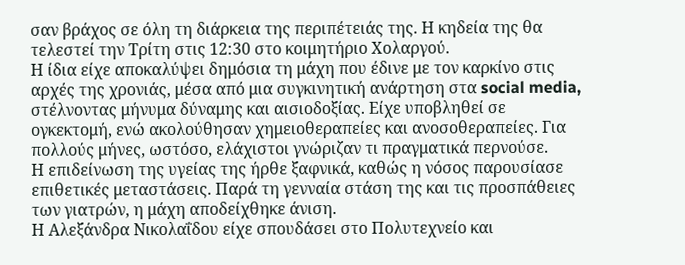σαν βράχος σε όλη τη διάρκεια της περιπέτειάς της. Η κηδεία της θα τελεστεί την Τρίτη στις 12:30 στο κοιμητήριο Χολαργού.
Η ίδια είχε αποκαλύψει δημόσια τη μάχη που έδινε με τον καρκίνο στις αρχές της χρονιάς, μέσα από μια συγκινητική ανάρτηση στα social media, στέλνοντας μήνυμα δύναμης και αισιοδοξίας. Είχε υποβληθεί σε ογκεκτομή, ενώ ακολούθησαν χημειοθεραπείες και ανοσοθεραπείες. Για πολλούς μήνες, ωστόσο, ελάχιστοι γνώριζαν τι πραγματικά περνούσε.
Η επιδείνωση της υγείας της ήρθε ξαφνικά, καθώς η νόσος παρουσίασε επιθετικές μεταστάσεις. Παρά τη γενναία στάση της και τις προσπάθειες των γιατρών, η μάχη αποδείχθηκε άνιση.
Η Αλεξάνδρα Νικολαΐδου είχε σπουδάσει στο Πολυτεχνείο και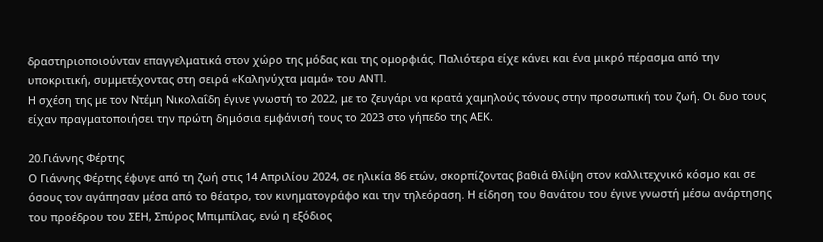δραστηριοποιούνταν επαγγελματικά στον χώρο της μόδας και της ομορφιάς. Παλιότερα είχε κάνει και ένα μικρό πέρασμα από την υποκριτική, συμμετέχοντας στη σειρά «Καληνύχτα μαμά» του ANT1.
Η σχέση της με τον Ντέμη Νικολαΐδη έγινε γνωστή το 2022, με το ζευγάρι να κρατά χαμηλούς τόνους στην προσωπική του ζωή. Οι δυο τους είχαν πραγματοποιήσει την πρώτη δημόσια εμφάνισή τους το 2023 στο γήπεδο της ΑΕΚ.

20.Γιάννης Φέρτης
Ο Γιάννης Φέρτης έφυγε από τη ζωή στις 14 Απριλίου 2024, σε ηλικία 86 ετών, σκορπίζοντας βαθιά θλίψη στον καλλιτεχνικό κόσμο και σε όσους τον αγάπησαν μέσα από το θέατρο, τον κινηματογράφο και την τηλεόραση. Η είδηση του θανάτου του έγινε γνωστή μέσω ανάρτησης του προέδρου του ΣΕΗ, Σπύρος Μπιμπίλας, ενώ η εξόδιος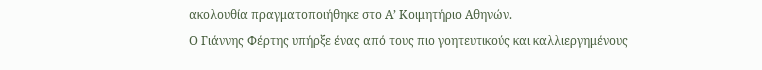ακολουθία πραγματοποιήθηκε στο Α’ Κοιμητήριο Αθηνών.
Ο Γιάννης Φέρτης υπήρξε ένας από τους πιο γοητευτικούς και καλλιεργημένους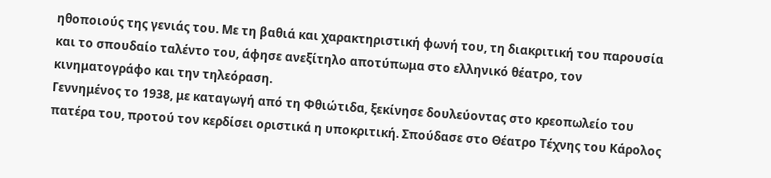ηθοποιούς της γενιάς του. Με τη βαθιά και χαρακτηριστική φωνή του, τη διακριτική του παρουσία και το σπουδαίο ταλέντο του, άφησε ανεξίτηλο αποτύπωμα στο ελληνικό θέατρο, τον κινηματογράφο και την τηλεόραση.
Γεννημένος το 1938, με καταγωγή από τη Φθιώτιδα, ξεκίνησε δουλεύοντας στο κρεοπωλείο του πατέρα του, προτού τον κερδίσει οριστικά η υποκριτική. Σπούδασε στο Θέατρο Τέχνης του Κάρολος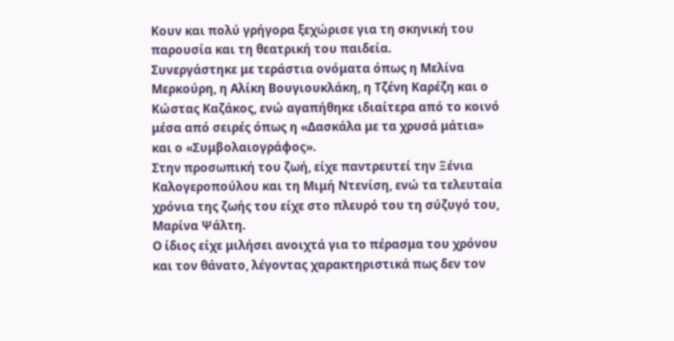Κουν και πολύ γρήγορα ξεχώρισε για τη σκηνική του παρουσία και τη θεατρική του παιδεία.
Συνεργάστηκε με τεράστια ονόματα όπως η Μελίνα Μερκούρη, η Αλίκη Βουγιουκλάκη, η Τζένη Καρέζη και ο Κώστας Καζάκος, ενώ αγαπήθηκε ιδιαίτερα από το κοινό μέσα από σειρές όπως η «Δασκάλα με τα χρυσά μάτια» και ο «Συμβολαιογράφος».
Στην προσωπική του ζωή, είχε παντρευτεί την Ξένια Καλογεροπούλου και τη Μιμή Ντενίση, ενώ τα τελευταία χρόνια της ζωής του είχε στο πλευρό του τη σύζυγό του, Μαρίνα Ψάλτη.
Ο ίδιος είχε μιλήσει ανοιχτά για το πέρασμα του χρόνου και τον θάνατο, λέγοντας χαρακτηριστικά πως δεν τον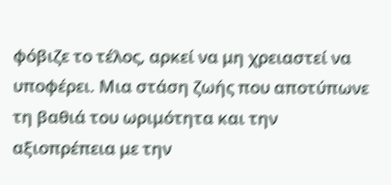φόβιζε το τέλος, αρκεί να μη χρειαστεί να υποφέρει. Μια στάση ζωής που αποτύπωνε τη βαθιά του ωριμότητα και την αξιοπρέπεια με την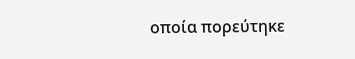οποία πορεύτηκε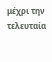μέχρι την τελευταία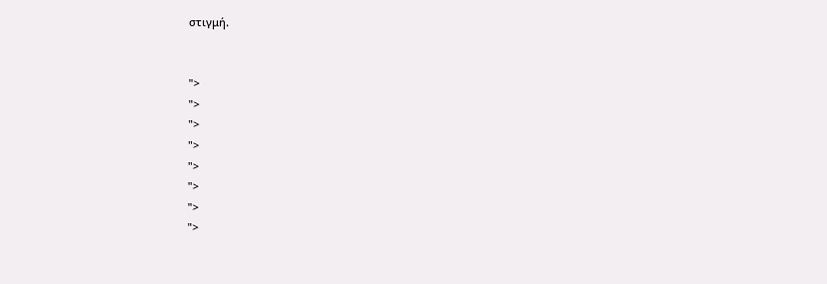στιγμή.


">
">
">
">
">
">
">
">